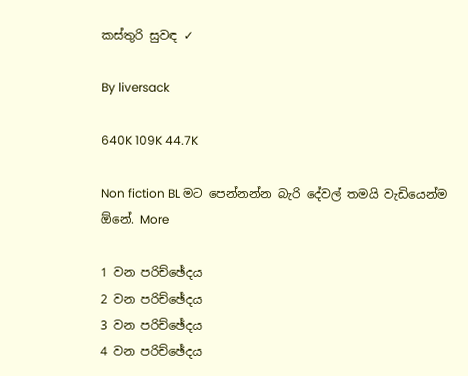කස්තුරි සුවඳ ✓

By liversack

640K 109K 44.7K

Non fiction BL මට පෙන්නන්න බැරි දේවල් තමයි වැඩියෙන්ම ඕනේ. More

1 වන පරිච්ඡේදය
2 වන පරිච්ඡේදය
3 වන පරිච්ඡේදය
4 වන පරිච්ඡේදය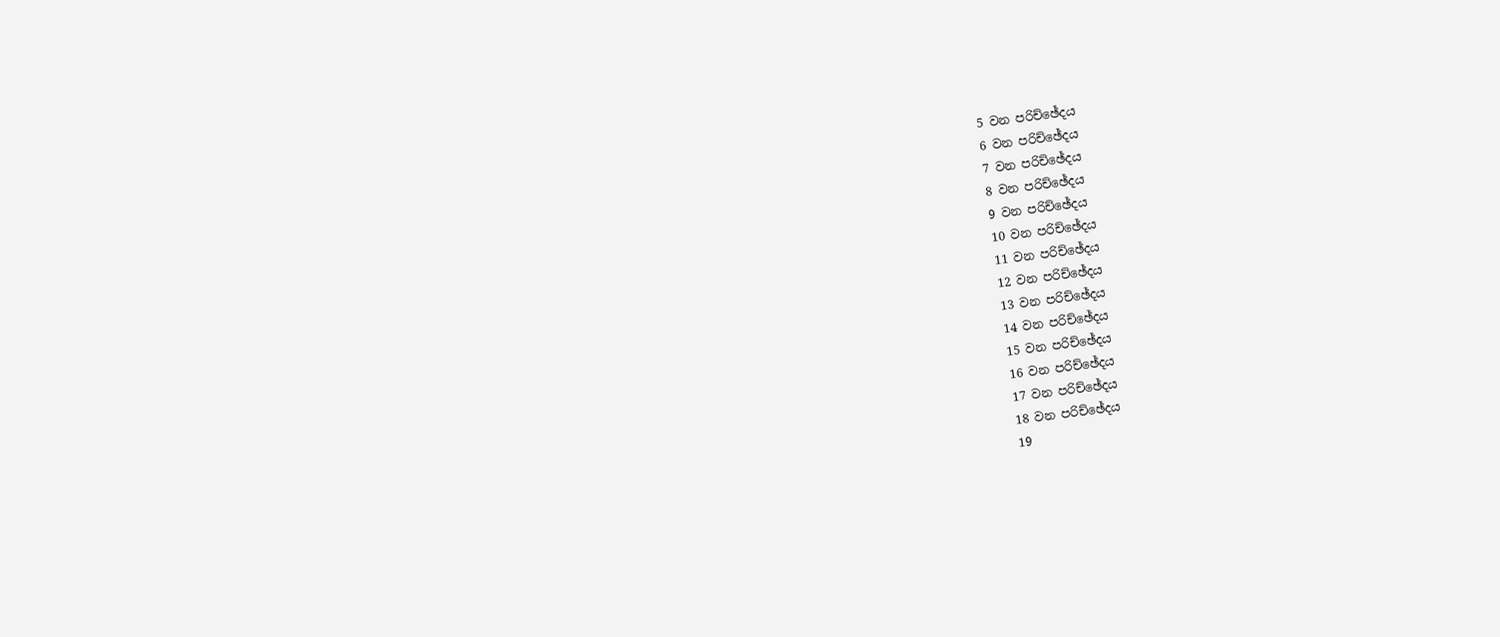5 වන පරිච්ඡේදය
6 වන පරිච්ඡේදය
7 වන පරිච්ඡේදය
8 වන පරිච්ඡේදය
9 වන පරිච්ඡේදය
10 වන පරිච්ඡේදය
11 වන පරිච්ඡේදය
12 වන පරිච්ඡේදය
13 වන පරිච්ඡේදය
14 වන පරිච්ඡේදය
15 වන පරිච්ඡේදය
16 වන පරිච්ඡේදය
17 වන පරිච්ඡේදය
18 වන පරිච්ඡේදය
19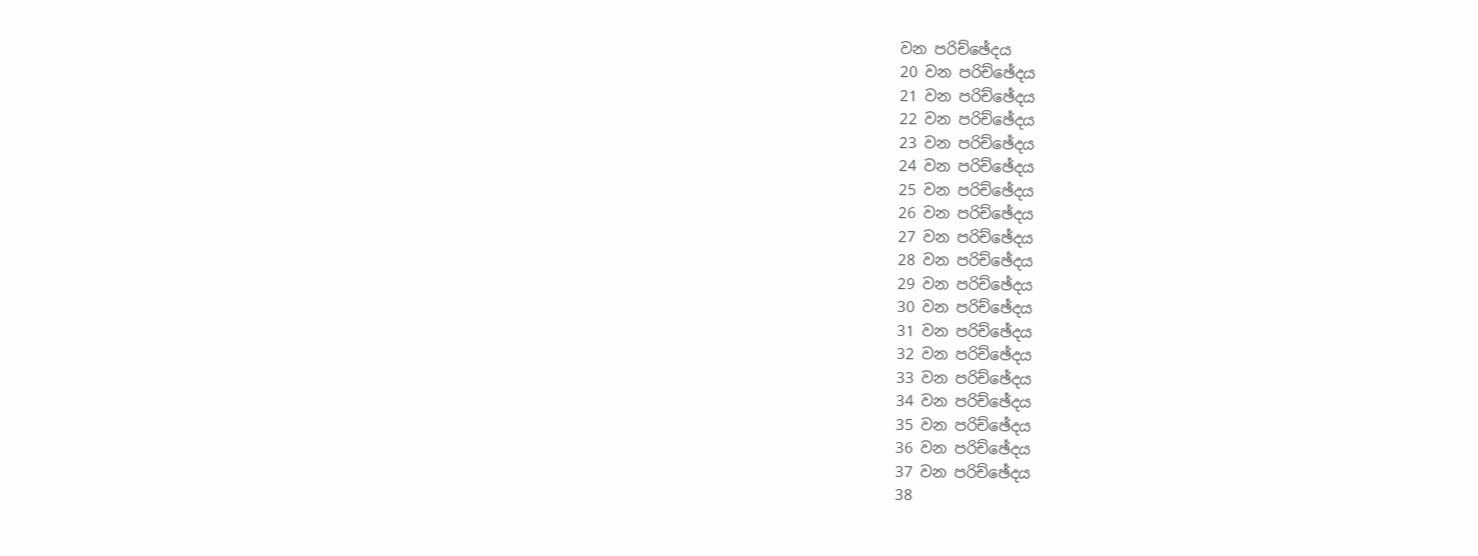වන පරිච්ඡේදය
20 වන පරිච්ඡේදය
21 වන පරිච්ඡේදය
22 වන පරිච්ඡේදය
23 වන පරිච්ඡේදය
24 වන පරිච්ඡේදය
25 වන පරිච්ඡේදය
26 වන පරිච්ඡේදය
27 වන පරිච්ඡේදය
28 වන පරිච්ඡේදය
29 වන පරිච්ඡේදය
30 වන පරිච්ඡේදය
31 වන පරිච්ඡේදය
32 වන පරිච්ඡේදය
33 වන පරිච්ඡේදය
34 වන පරිච්ඡේදය
35 වන පරිච්ඡේදය
36 වන පරිච්ඡේදය
37 වන පරිච්ඡේදය
38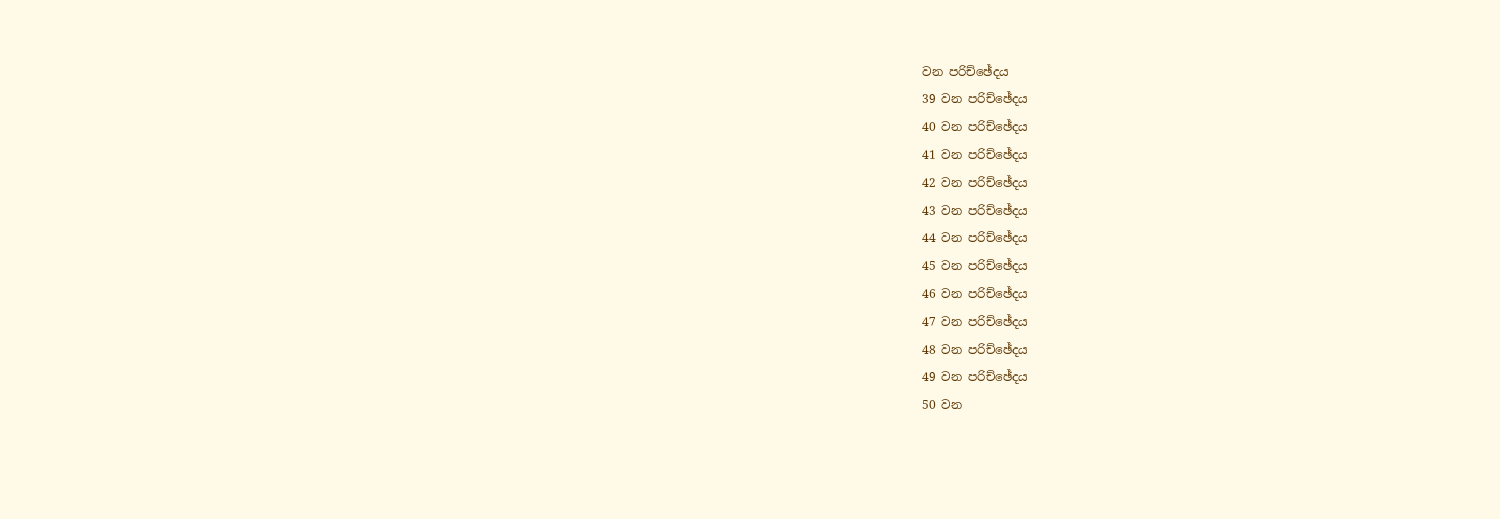වන පරිච්ඡේදය
39 වන පරිච්ඡේදය
40 වන පරිච්ඡේදය
41 වන පරිච්ඡේදය
42 වන පරිච්ඡේදය
43 වන පරිච්ඡේදය
44 වන පරිච්ඡේදය
45 වන පරිච්ඡේදය
46 වන පරිච්ඡේදය
47 වන පරිච්ඡේදය
48 වන පරිච්ඡේදය
49 වන පරිච්ඡේදය
50 වන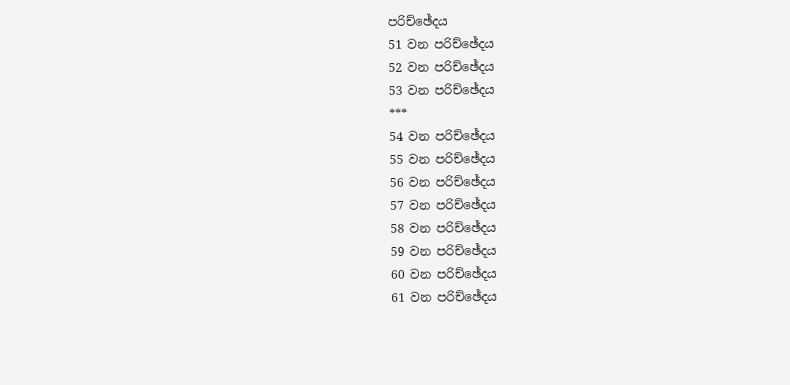පරිච්ඡේදය
51 වන පරිච්ඡේදය
52 වන පරිච්ඡේදය
53 වන පරිච්ඡේදය
***
54 වන පරිච්ඡේදය
55 වන පරිච්ඡේදය
56 වන පරිච්ඡේදය
57 වන පරිච්ඡේදය
58 වන පරිච්ඡේදය
59 වන පරිච්ඡේදය
60 වන පරිච්ඡේදය
61 වන පරිච්ඡේදය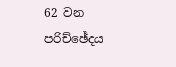62 වන පරිච්ඡේදය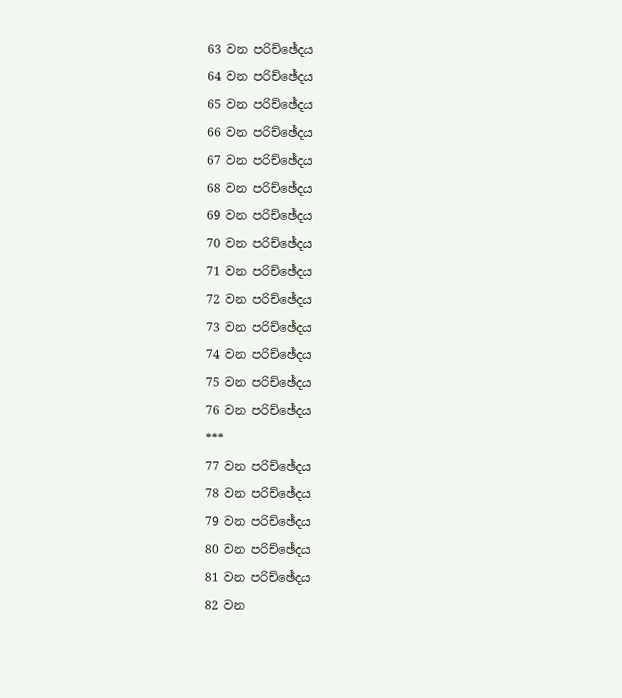63 වන පරිච්ඡේදය
64 වන පරිච්ඡේදය
65 වන පරිච්ඡේදය
66 වන පරිච්ඡේදය
67 වන පරිච්ඡේදය
68 වන පරිච්ඡේදය
69 වන පරිච්ඡේදය
70 වන පරිච්ඡේදය
71 වන පරිච්ඡේදය
72 වන පරිච්ඡේදය
73 වන පරිච්ඡේදය
74 වන පරිච්ඡේදය
75 වන පරිච්ඡේදය
76 වන පරිච්ඡේදය
***
77 වන පරිච්ඡේදය
78 වන පරිච්ඡේදය
79 වන පරිච්ඡේදය
80 වන පරිච්ඡේදය
81 වන පරිච්ඡේදය
82 වන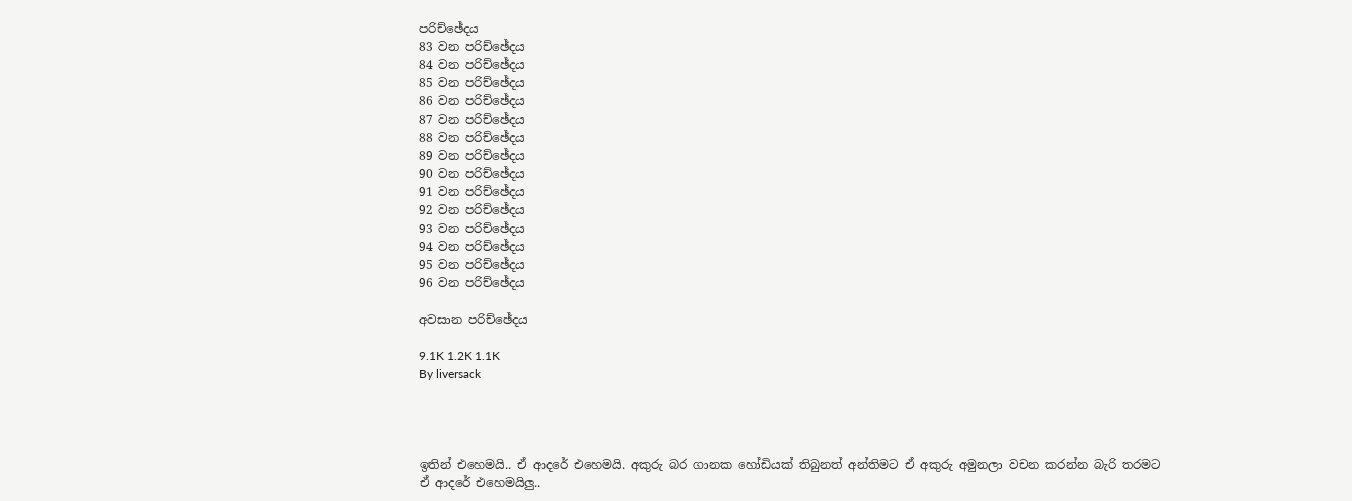පරිච්ඡේදය
83 වන පරිච්ඡේදය
84 වන පරිච්ඡේදය
85 වන පරිච්ඡේදය
86 වන පරිච්ඡේදය
87 වන පරිච්ඡේදය
88 වන පරිච්ඡේදය
89 වන පරිච්ඡේදය
90 වන පරිච්ඡේදය
91 වන පරිච්ඡේදය
92 වන පරිච්ඡේදය
93 වන පරිච්ඡේදය
94 වන පරිච්ඡේදය
95 වන පරිච්ඡේදය
96 වන පරිච්ඡේදය

අවසාන පරිච්ඡේදය

9.1K 1.2K 1.1K
By liversack




ඉතින් එහෙමයි.. ඒ ආදරේ එහෙමයි. අකුරු බර ගානක හෝඩියක් තිබුනත් අන්තිමට ඒ අකුරු අමුනලා වචන කරන්න බැරි තරමට ඒ ආදරේ එහෙමයිලු..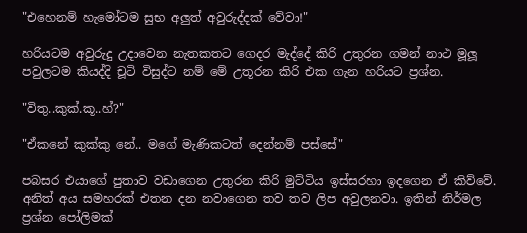"එහෙනම් හැමෝටම සුභ අලුත් අවුරුද්දක් වේවා!"

හරියටම අවුරුදු උදාවෙන නැතකතට ගෙදර මැද්දේ කිරි උතුරන ගමන් නාථ මූලූ පවුලටම කියද්දි චූටි විසුද්ට නම් මේ උතූරන කිරි එක ගැන හරියට ප්‍රශ්න.

"විතු..කුක්.කූ..හ්?"

"ඒකනේ කුක්කු නේ.. මගේ මැණිකටත් දෙන්නම් පස්සේ"

පබසර එයාගේ පුතාව වඩාගෙන උතුරන කිරි මුට්ටිය ඉස්සරහා ඉදගෙන ඒ කිව්වේ. අනිත් අය සමහරක් එතන දන නවාගෙන තව තව ලිප අවුලනවා. ඉතින් නිර්මල ප්‍රශ්න පෝලිමක්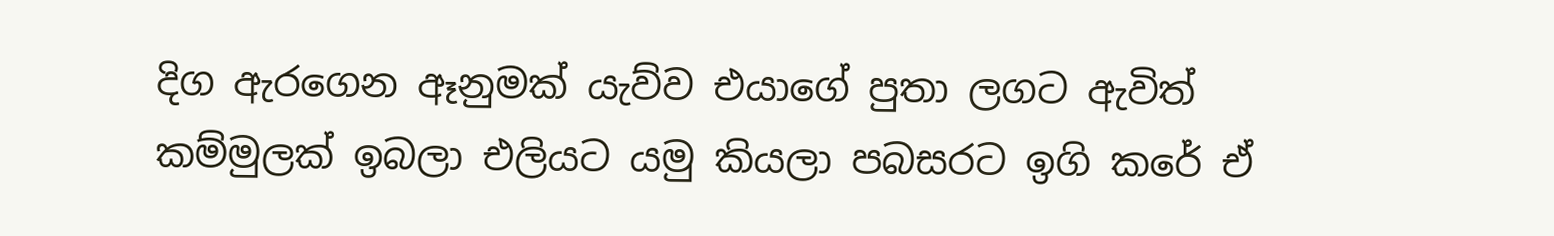දිග ඇරගෙන ඈනුමක් යැව්ව එයාගේ පුතා ලගට ඇවිත් කම්මුලක් ඉබලා එලියට යමු කියලා පබසරට ඉගි කරේ ඒ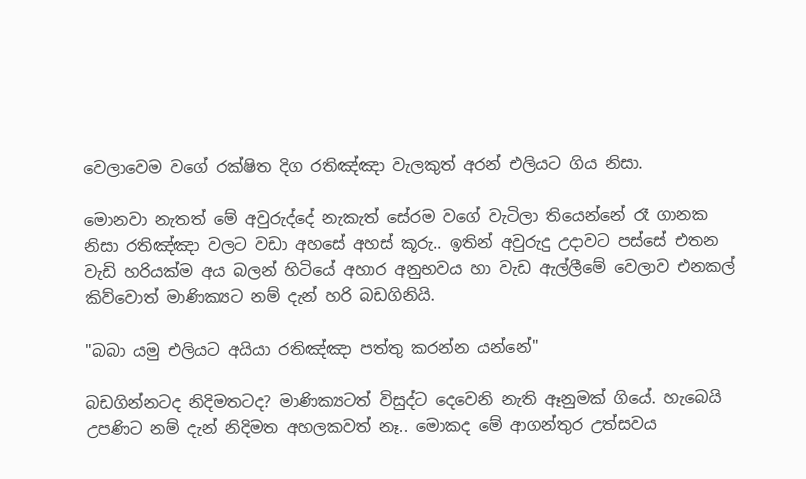වෙලාවෙම වගේ රක්ෂිත දිග රතිඤ්ඤා වැලකුත් අරන් එලියට ගිය නිසා.

මොනවා නැතත් මේ අවුරුද්දේ නැකැත් සේරම වගේ වැටිලා තියෙන්නේ රෑ ගානක නිසා රතිඤ්ඤා වලට වඩා අහසේ අහස් කූරු.. ඉතින් අවුරුදු උදාවට පස්සේ එතන වැඩි හරියක්ම අය බලන් හිටියේ අහාර අනුභවය හා වැඩ ඇල්ලීමේ වෙලාව එනකල් කිව්වොත් මාණික්‍යට නම් දැන් හරි බඩගිනියි.

"බබා යමු එලියට අයියා රතිඤ්ඤා පත්තු කරන්න යන්නේ"

බඩගින්නටද නිදිමතටද? මාණික්‍යටත් විසුද්ට දෙවෙනි නැති ඈනුමක් ගියේ. හැබෙයි උපණිට නම් දැන් නිදිමත අහලකවත් නෑ.. මොකද මේ ආගන්තුර උත්සවය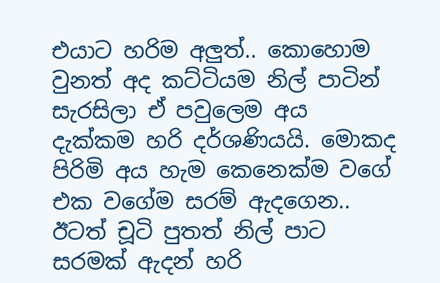එයාට හරිම අලුත්.. කොහොම වුනත් අද කට්ටියම නිල් පාටින් සැරසිලා ඒ පවුලෙම අය දැක්කම හරි දර්ශණියයි. මොකද පිරිමි අය හැම කෙනෙක්ම වගේ එක වගේම සරම් ඇදගෙන.. ඊටත් චූටි පුතත් නිල් පාට සරමක් ඇදන් හරි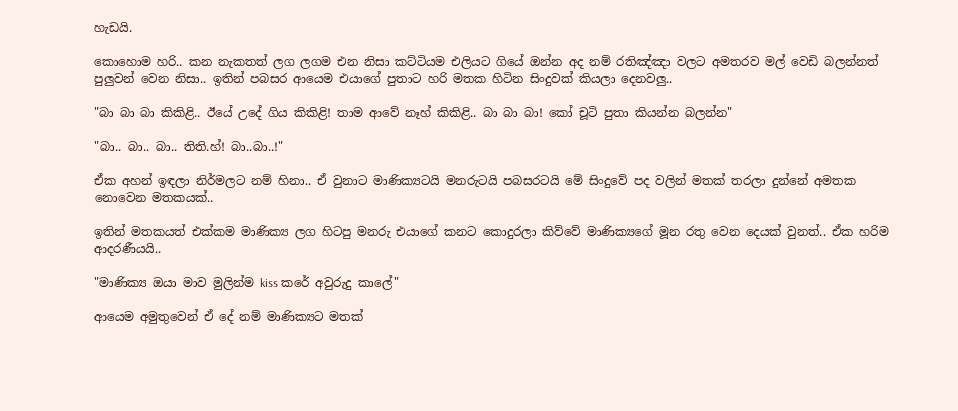හැඩයි.

කොහොම හරි.. කන නැකතත් ලග ලගම එන නිසා කට්ටියම එලියට ගියේ ඔන්න අද නම් රතිඤ්ඤා වලට අමතරව මල් වෙඩි බලන්නත් පුලුවන් වෙන නිසා.. ඉතින් පබසර ආයෙම එයාගේ පුතාට හරි මතක හිටින සිංදුවක් කියලා දෙනවලු..

"බා බා බා කිකිළි.. ඊයේ උදේ ගිය කිකිළි! තාම ආවේ නෑහ් කිකිළි.. බා බා බා! කෝ චූටි පුතා කියන්න බලන්න"

"බා.. බා.. බා.. තිති.හ්! බා..බා..!"

ඒක අහන් ඉඳලා නිර්මලට නම් හිනා.. ඒ වුනාට මාණික්‍යටයි මනරුටයි පබසරටයි මේ සිංදුවේ පද වලින් මතක් තරලා දුන්නේ අමතක නොවෙන මතකයක්..

ඉතින් මතකයත් එක්කම මාණික්‍ය ලග හිටපු මනරු එයාගේ කනට කොදුරලා කිව්වේ මාණික්‍යගේ මූන රතු වෙන දෙයක් වුනත්.. ඒක හරිම ආදරණීයයි..

"මාණික්‍ය ඔයා මාව මුලින්ම kiss කරේ අවුරුදු කාලේ"

ආයෙම අමුතුවෙන් ඒ දේ නම් මාණික්‍යට මතක්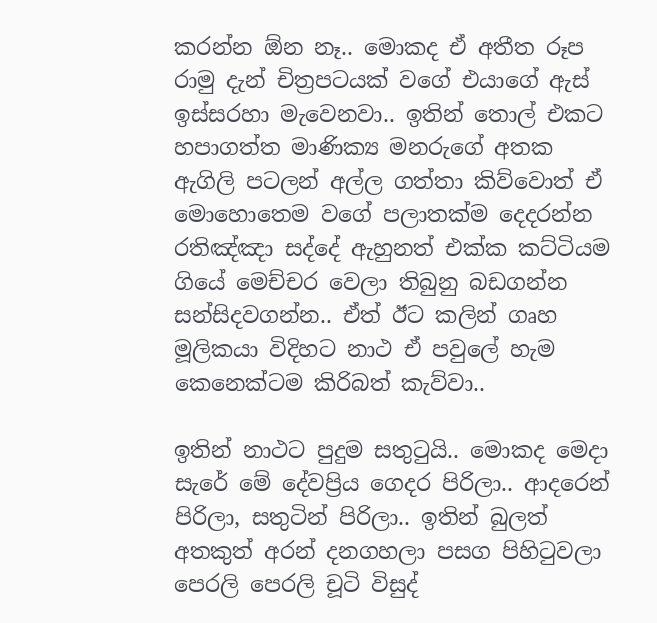කරන්න ඕන නෑ.. මොකද ඒ අතීත රූප රාමු දැන් චිත්‍රපටයක් වගේ එයාගේ ඇස් ඉස්සරහා මැවෙනවා.. ඉතින් තොල් එකට හපාගත්ත මාණික්‍ය මනරුගේ අතක ඇගිලි පටලන් අල්ල ගත්තා කිව්වොත් ඒ මොහොතෙම වගේ පලාතක්ම දෙදරන්න රතිඤ්ඤා සද්දේ ඇහුනත් එක්ක කට්ටියම ගියේ මෙච්චර වෙලා තිබුනු බඩගන්න සන්සිදවගන්න.. ඒත් ඊට කලින් ගෘහ මූලිකයා විදිහට නාථ ඒ පවුලේ හැම කෙනෙක්ටම කිරිබත් කැව්වා..

ඉතින් නාථට පුදුම සතුටුයි.. මොකද මෙදා සැරේ මේ දේවප්‍රිය ගෙදර පිරිලා.. ආදරෙන් පිරිලා, සතුටින් පිරිලා.. ඉතින් බුලත් අතකුත් අරන් දනගහලා පසග පිහිටුවලා පෙරලි පෙරලි චූටි විසුද්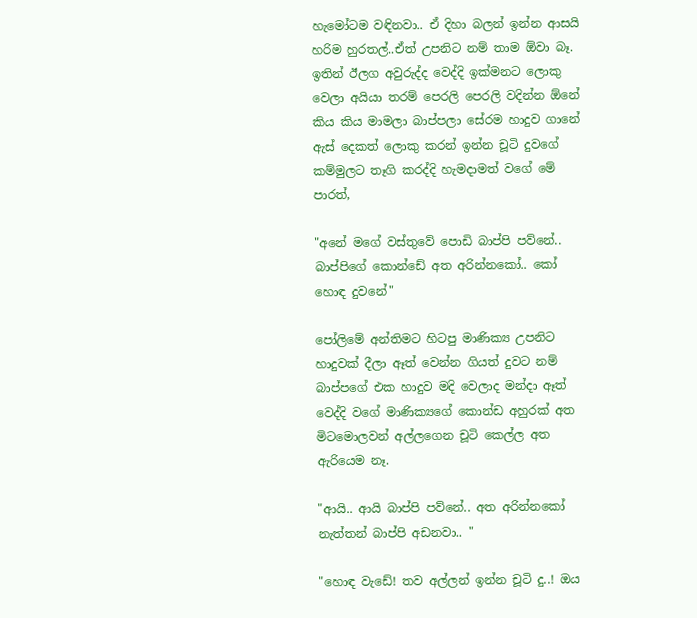හැමෝටම වඳිනවා.. ඒ දිහා බලන් ඉන්න ආසයි හරිම හුරතල්..ඒත් උපනිට නම් තාම ඕවා බෑ. ඉතින් ඊලග අවුරුද්ද වෙද්දි ඉක්මනට ලොකු වෙලා අයියා තරම් පෙරලි පෙරලි වදින්න ඕනේ කිය කිය මාමලා බාප්පලා සේරම හාදුව ගානේ ඇස් දෙකත් ලොකු කරන් ඉන්න චූටි දුවගේ කම්මුලට තෑගි කරද්දි හැමදාමත් වගේ මේ පාරත්,

"අනේ මගේ වස්තුවේ පොඩි බාප්පි පව්නේ.. බාප්පිගේ කොන්ඩේ අත අරින්නකෝ.. කෝ හොඳ දුවනේ"

පෝලිමේ අන්තිමට හිටපු මාණික්‍ය උපනිට හාදුවක් දීලා ඈත් වෙන්න ගියත් දුවට නම් බාප්පගේ එක හාදුව මදි වෙලාද මන්දා ඈත් වෙද්දි වගේ මාණික්‍යගේ කොන්ඩ අහුරක් අත මිටමොලවන් අල්ලගෙන චූටි කෙල්ල අත ඇරියෙම නෑ.

"ආයි.. ආයි බාප්පි පව්නේ.. අත අරින්නකෝ නැත්තන් බාප්පි අඩනවා.. "

"හොඳ වැඩේ! තව අල්ලන් ඉන්න චූටි දු..! ඔය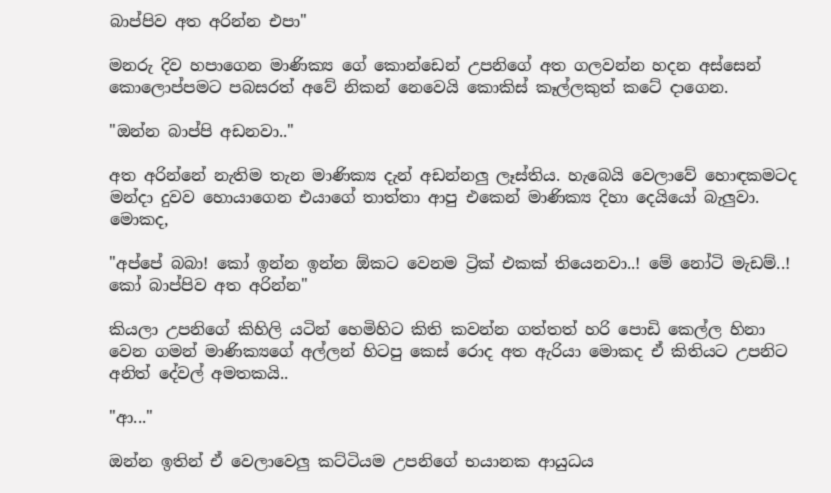බාප්පිව අත අරින්න එපා"

මනරු දිව හපාගෙන මාණික්‍ය ගේ කොන්ඩෙන් උපනිගේ අත ගලවන්න හදන අස්සෙන් කොලොප්පමට පබසරත් අවේ නිකන් නෙවෙයි කොකිස් කෑල්ලකුත් කටේ දාගෙන.

"ඔන්න බාප්පි අඩනවා.."

අත අරින්නේ නැතිම තැන මාණික්‍ය දැන් අඩන්නලු ලෑස්තිය. හැබෙයි වෙලාවේ හොඳකමටද මන්දා දුවව හොයාගෙන එයාගේ තාත්තා ආපු එකෙන් මාණික්‍ය දිහා දෙයියෝ බැලුවා. මොකද,

"අප්පේ බබා! කෝ ඉන්න ඉන්න ඕකට වෙනම ට්‍රික් එකක් තියෙනවා..! මේ නෝටි මැඩම්..! කෝ බාප්පිව අත අරින්න"

කියලා උපනිගේ කිහිලි යටින් හෙමිහිට කිති කවන්න ගත්තත් හරි පොඩි කෙල්ල හිනා වෙන ගමන් මාණික්‍යගේ අල්ලන් හිටපු කෙස් රොද අත ඇරියා මොකද ඒ කිතියට උපනිට අනිත් දේවල් අමතකයි..

"ආ..."

ඔන්න ඉතින් ඒ වෙලාවෙලු කට්ටියම උපනිගේ භයානක ආයුධය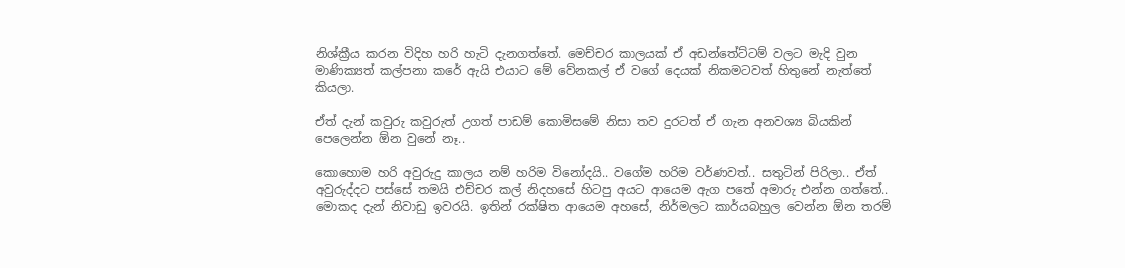නිශ්ක්‍රීය කරන විදිහ හරි හැටි දැනගත්තේ. මෙච්චර කාලයක් ඒ අඩන්තේට්ටම් වලට මැදි වුන මාණික්‍යත් කල්පනා කරේ ඇයි එයාට මේ වේනකල් ඒ වගේ දෙයක් නිකමටවත් හිතුනේ නැත්තේ කියලා.

ඒත් දැන් කවුරු කවුරුත් උගත් පාඩම් කොමිසමේ නිසා තව දුරටත් ඒ ගැන අනවශ්‍ය බියකින් පෙලෙන්න ඕන වුනේ නෑ..

කොහොම හරි අවුරුදු කාලය නම් හරිම විනෝදයි.. වගේම හරිම වර්ණවත්.. සතුටින් පිරිලා.. ඒත් අවුරුද්දට පස්සේ තමයි එච්චර කල් නිදහසේ හිටපු අයට ආයෙම ඇග පතේ අමාරු එන්න ගත්තේ.. මොකද දැන් නිවාඩු ඉවරයි. ඉතින් රක්ෂිත ආයෙම අහසේ, නිර්මලට කාර්යබහුල වෙන්න ඕන තරම්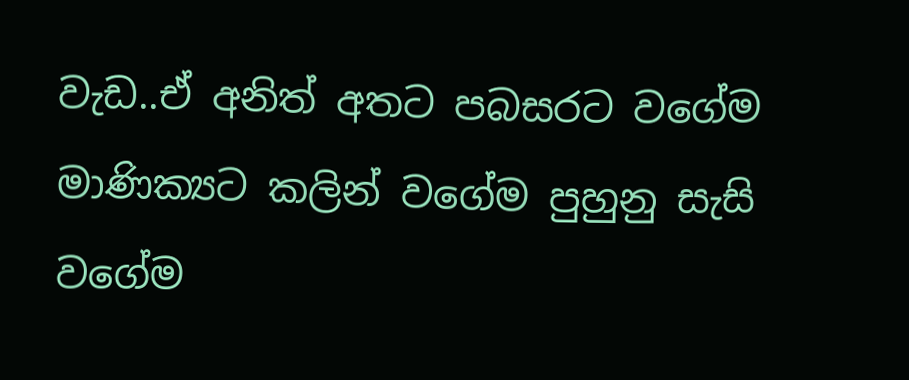වැඩ..ඒ අනිත් අතට පබසරට වගේම මාණික්‍යට කලින් වගේම පුහුනු සැසි වගේම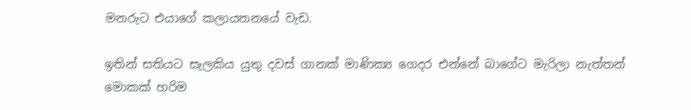මනරුට එයාගේ කලායතනයේ වැඩ.

ඉතින් සතියට සැලකිය යුතු දවස් ගානක් මාණික්‍ය ගෙදර එන්නේ බාගේට මැරිලා නැත්තන් මොකක් හරිම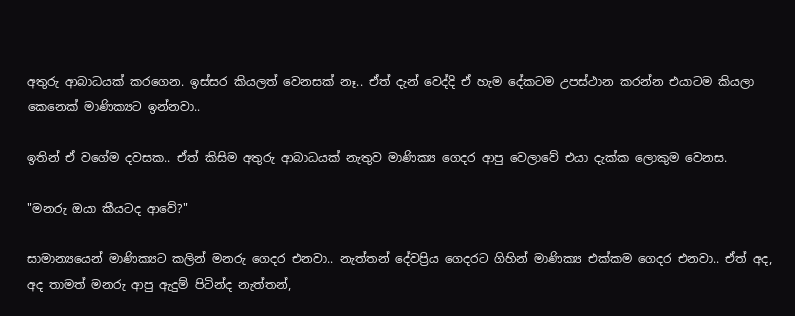අතුරු ආබාධයක් කරගෙන. ඉස්සර කියලත් වෙනසක් නෑ.. ඒත් දැන් වෙද්දි ඒ හැම දේකටම උපස්ථාන කරන්න එයාටම කියලා කෙනෙක් මාණික්‍යට ඉන්නවා..

ඉතින් ඒ වගේම දවසක.. ඒත් කිසිම අතුරු ආබාධයක් නැතුව මාණික්‍ය ගෙදර ආපු වෙලාවේ එයා දැක්ක ලොකුම වෙනස.

"මනරු ඔයා කීයටද ආවේ?"

සාමාන්‍යයෙන් මාණික්‍යට කලින් මනරු ගෙදර එනවා.. නැත්තන් දේවප්‍රිය ගෙදරට ගිහින් මාණික්‍ය එක්කම ගෙදර එනවා.. ඒත් අද, අද තාමත් මනරු ආපු ඇදුම් පිටින්ද නැත්තන්,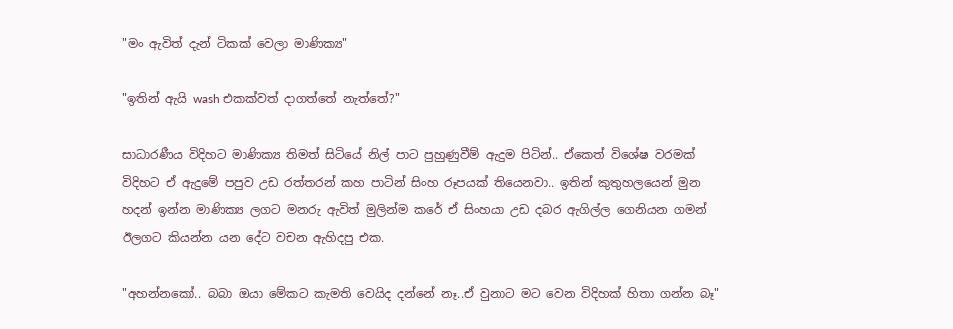"මං ඇවිත් දැන් ටිකක් වෙලා මාණික්‍ය"

"ඉතින් ඇයි wash එකක්වත් දාගත්තේ නැත්තේ?"

සාධාරණීය විදිහට මාණික්‍ය තිමත් සිටියේ නිල් පාට පුහුණුවීම් ඇදුම පිටින්.. ඒකෙත් විශේෂ වරමක් විදිහට ඒ ඇදුමේ පපුව උඩ රත්තරන් කහ පාටින් සිංහ රූපයක් තියෙනවා.. ඉතින් කුතුහලයෙන් මුන හදන් ඉන්න මාණික්‍ය ලගට මනරු ඇවිත් මුලින්ම කරේ ඒ සිංහයා උඩ දබර ඇගිල්ල ගෙනියන ගමන් ඊලගට කියන්න යන දේට වචන ඇහිදපු එක.

"අහන්නකෝ.. බබා ඔයා මේකට කැමති වෙයිද දන්නේ නෑ..ඒ වුනාට මට වෙන විදිහක් හිතා ගන්න බෑ"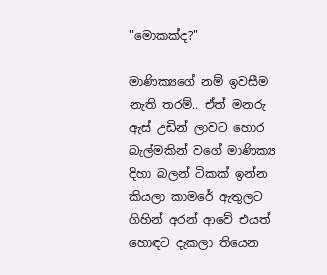"මොකක්ද?"

මාණික්‍යගේ නම් ඉවසීම නැති තරම්.. ඒත් මනරු ඇස් උඩින් ලාවට හොර බැල්මකින් වගේ මාණික්‍ය දිහා බලන් ටිකක් ඉන්න කියලා කාමරේ ඇතුලට ගිහින් අරන් ආවේ එයත් හොඳට දැකලා තියෙන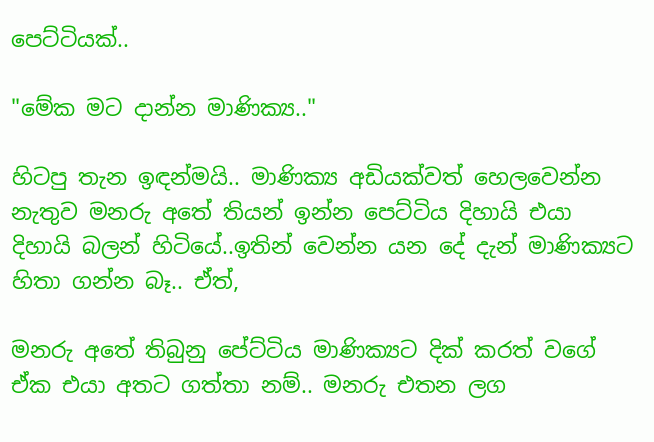පෙට්ටියක්..

"මේක මට දාන්න මාණික්‍ය.."

හිටපු තැන ඉඳන්මයි.. මාණික්‍ය අඩියක්වත් හෙලවෙන්න නැතුව මනරු අතේ තියන් ඉන්න පෙට්ටිය දිහායි එයා දිහායි බලන් හිටියේ..ඉතින් වෙන්න යන දේ දැන් මාණික්‍යට හිතා ගන්න බෑ.. ඒත්,

මනරු අතේ තිබුනු පේට්ටිය මාණික්‍යට දික් කරත් වගේ ඒක එයා අතට ගත්තා නම්.. මනරු එතන ලග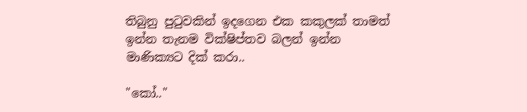තිබුනු පුටුවකින් ඉදගෙන එක කකුලක් තාමත් ඉන්න තැනම වික්ෂිප්තව බලන් ඉන්න මාණික්‍යට දික් කරා..

"කෝ.."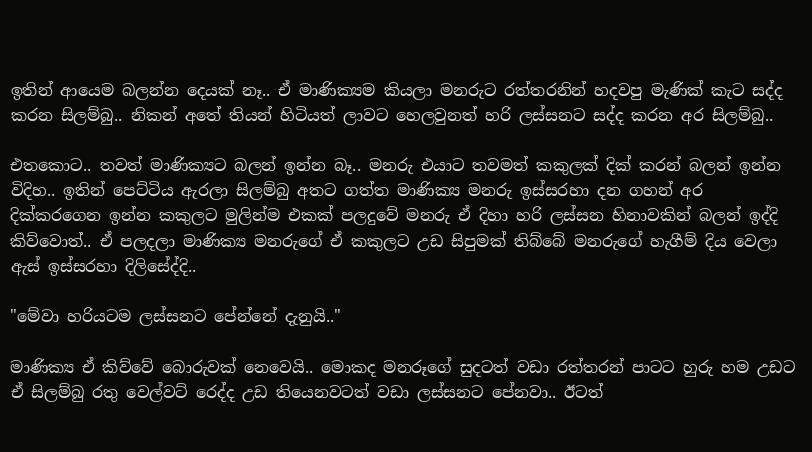ඉතින් ආයෙම බලන්න දෙයක් නෑ.. ඒ මාණික්‍යම කියලා මනරුට රත්තරනින් හදවපු මැණික් කැට සද්ද කරන සිලම්බු.. නිකන් අතේ තියන් හිටියත් ලාවට හෙලවුනත් හරි ලස්සනට සද්ද කරන අර සිලම්බු..

එතකොට.. තවත් මාණික්‍යට බලන් ඉන්න බෑ.. මනරු එයාට තවමත් කකුලක් දික් කරන් බලන් ඉන්න විදිහ.. ඉතින් පෙට්ටිය ඇරලා සිලම්බු අතට ගත්ත මාණික්‍ය මනරු ඉස්සරහා දන ගහන් අර දික්කරගෙන ඉන්න කකුලට මුලින්ම එකක් පලදුවේ මනරු ඒ දිහා හරි ලස්සන හිනාවකින් බලන් ඉද්දි කිව්වොත්.. ඒ පලදලා මාණික්‍ය මනරුගේ ඒ කකුලට උඩ සිපුමක් තිබ්බේ මනරුගේ හැගීම් දිය වෙලා ඇස් ඉස්සරහා දිලිසේද්දි..

"මේවා හරියටම ලස්සනට පේන්නේ දැනුයි.."

මාණික්‍ය ඒ කිව්වේ බොරුවක් නෙවෙයි.. මොකද මනරූගේ සුදටත් වඩා රත්තරන් පාටට හුරු හම උඩට ඒ සිලම්බු රතු වෙල්වට් රෙද්ද උඩ තියෙනවටත් වඩා ලස්සනට පේනවා.. ඊටත්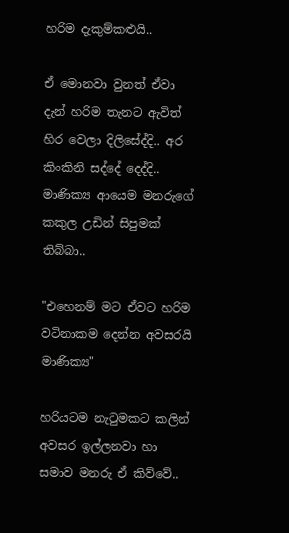හරිම දැකුම්කළුයි..

ඒ මොනවා වුනත් ඒවා දැන් හරිම තැනට ඇවිත් හිර වෙලා දිලිසේද්දි.. අර කිංකිනි සද්දේ දෙද්දි.. මාණික්‍ය ආයෙම මනරුගේ කකුල උඩින් සිපුමක් තිබ්බා..

"එහෙනම් මට ඒවට හරිම වටිනාකම දෙන්න අවසරයි මාණික්‍ය"

හරියටම නැටුමකට කලින් අවසර ඉල්ලනවා හා සමාව මනරු ඒ කිව්වේ..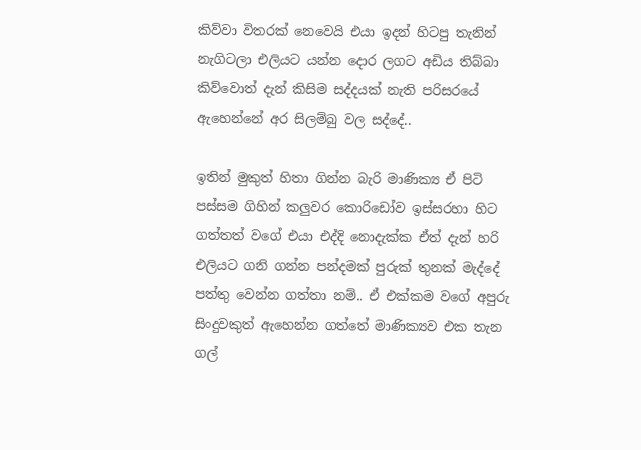කිව්වා විතරක් නෙවෙයි එයා ඉදන් හිටපු තැනින් නැගිටලා එලියට යන්න දොර ලගට අඩිය තිබ්බා කිව්වොත් දැන් කිසිම සද්දයක් නැති පරිසරයේ ඇහෙන්නේ අර සිලම්බු වල සද්දේ..

ඉතින් මුකුත් හිතා ගින්න බැරි මාණික්‍ය ඒ පිටි පස්සම ගිහින් කලුවර කොරිඩෝව ඉස්සරහා හිට ගත්තත් වගේ එයා එද්දි නොදැක්ක ඒත් දැන් හරි එලියට ගනි ගන්න පන්දමක් පුරුක් තුනක් මැද්දේ පත්තු වෙන්න ගත්තා නම්.. ඒ එක්කම වගේ අපුරු සිංදුවකුත් ඇහෙන්න ගත්තේ මාණික්‍යව එක තැන ගල්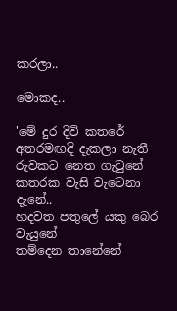කරලා..

මොකද..

'මේ දුර දිවි කතරේ අතරමඟදි දැකලා නැතී
රුවකට නෙත ගැටුනේ කතරක වැසි වැටෙනා දැනේ..
හදවත පතුලේ යකු බෙර වැයුනේ
තම්දෙන තානේනේ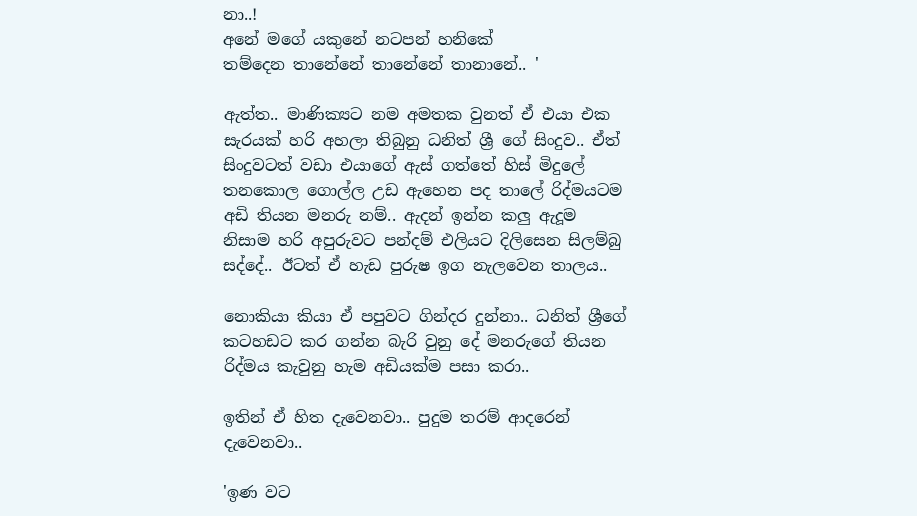නා..!
අනේ මගේ යකුනේ නටපන් හනිකේ
තම්දෙන තානේනේ තානේනේ තානානේ.. '

ඇත්ත.. මාණික්‍යට නම අමතක වුනත් ඒ එයා එක සැරයක් හරි අහලා තිබුනු ධනිත් ශ්‍රී ගේ සිංදුව.. ඒත් සිංදුවටත් වඩා එයාගේ ඇස් ගත්තේ හිස් මිදුලේ තනකොල ගොල්ල උඩ ඇහෙන පද තාලේ රිද්මයටම අඩි තියන මනරු නම්.. ඇදන් ඉන්න කලු ඇදූම නිසාම හරි අපුරුවට පන්දම් එලියට දිලිසෙන සිලම්බු සද්දේ.. ඊටත් ඒ හැඩ පුරුෂ ඉග නැලවෙන තාලය..

නොකියා කියා ඒ පපුවට ගින්දර දුන්නා.. ධනිත් ශ්‍රීගේ කටහඩට කර ගන්න බැරි වුනු දේ මනරුගේ තියන රිද්මය කැවුනු හැම අඩියක්ම පසා කරා..

ඉතින් ඒ හිත දැවෙනවා.. පුදුම තරම් ආදරෙන් දැවෙනවා..

'ඉණ වට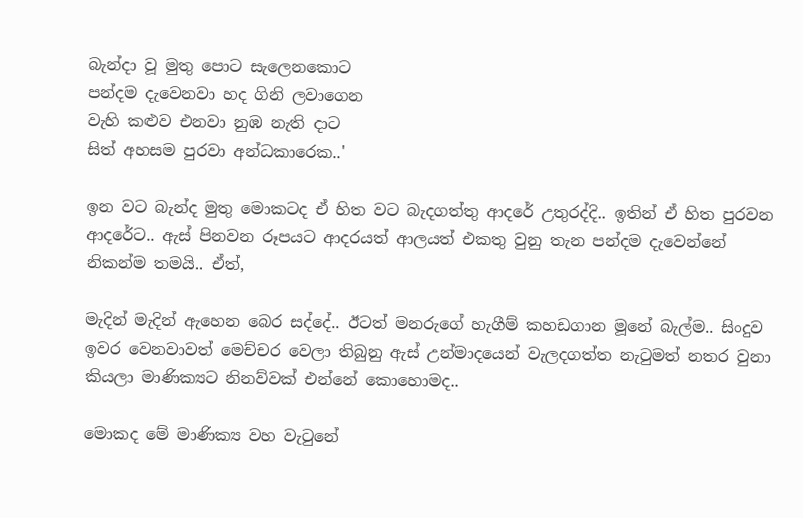බැන්දා වූ මුතු පොට සැලෙනකොට
පන්දම දැවෙනවා හද ගිනි ලවාගෙන
වැහි කළුව එනවා නුඹ නැති දාට
සිත් අහසම පුරවා අන්ධකාරෙක..'

ඉන වට බැන්ද මුතු මොකටද ඒ හිත වට බැදගත්තු ආදරේ උතුරද්දි.. ඉතින් ඒ හිත පුරවන ආදරේට.. ඇස් පිනවන රූපයට ආදරයත් ආලයත් එකතු වුනු තැන පන්දම දැවෙන්නේ නිකන්ම තමයි.. ඒත්,

මැදින් මැදින් ඇහෙන බෙර සද්දේ.. ඊටත් මනරුගේ හැගීම් කහඩගාන මූනේ බැල්ම.. සිංදුව ඉවර වෙනවාවත් මෙච්චර වෙලා තිබුනු ඇස් උන්මාදයෙන් වැලදගත්ත නැටුමත් නතර වුනා කියලා මාණික්‍යට නිනව්වක් එන්නේ කොහොමද..

මොකද මේ මාණික්‍ය වහ වැටුනේ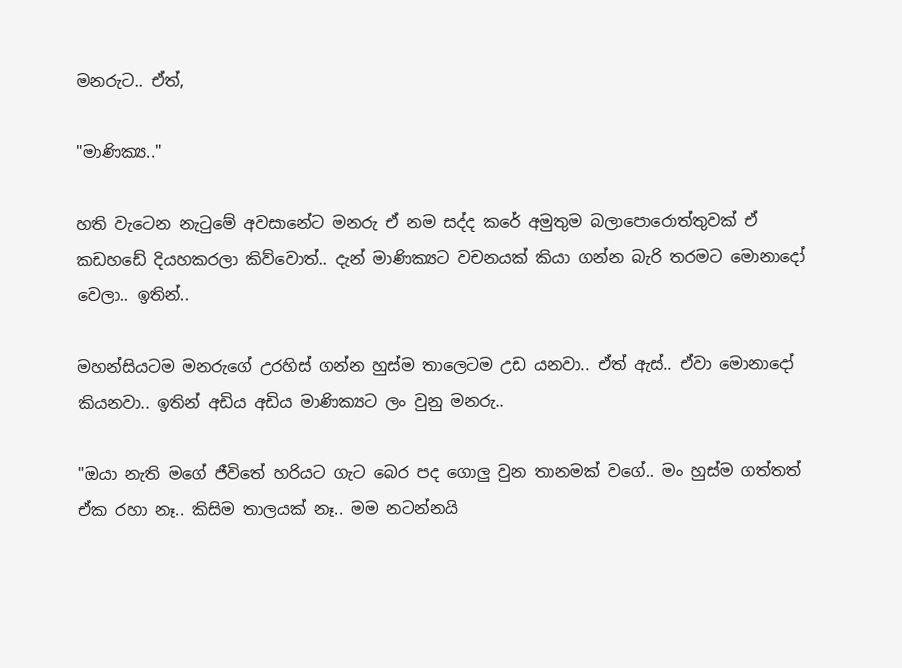මනරුට.. ඒත්,

"මාණික්‍ය.."

හති වැටෙන නැටුමේ අවසානේට මනරු ඒ නම සද්ද කරේ අමුතුම බලාපොරොත්තුවක් ඒ කඩහඩේ දියහකරලා කිව්වොත්.. දැන් මාණික්‍යට වචනයක් කියා ගන්න බැරි තරමට මොනාදෝ වෙලා.. ඉතින්..

මහන්සියටම මනරුගේ උරහිස් ගන්න හුස්ම තාලෙටම උඩ යනවා.. ඒත් ඇස්.. ඒවා මොනාදෝ කියනවා.. ඉතින් අඩිය අඩිය මාණික්‍යට ලං වුනු මනරු..

"ඔයා නැති මගේ ජීවිතේ හරියට ගැට බෙර පද ගොලු වුන තානමක් වගේ.. මං හුස්ම ගත්තත් ඒක රහා නෑ.. කිසිම තාලයක් නෑ.. මම නටන්නයි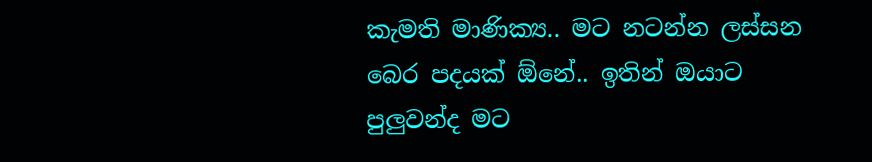කැමති මාණික්‍ය.. මට නටන්න ලස්සන බෙර පදයක් ඕනේ.. ඉතින් ඔයාට පුලුවන්ද මට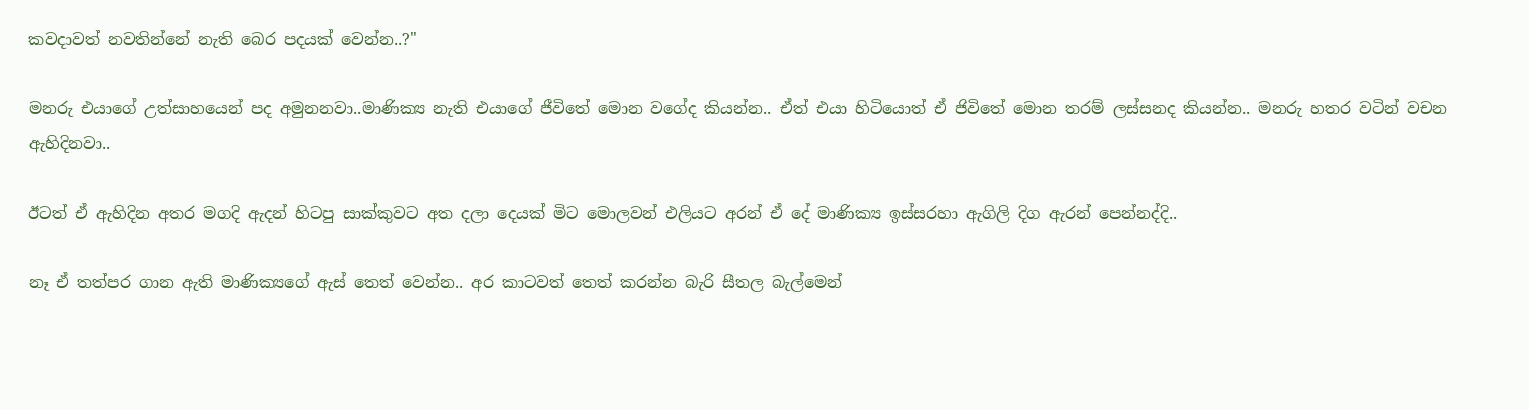කවදාවත් නවතින්නේ නැති බෙර පදයක් වෙන්න..?"

මනරු එයාගේ උත්සාහයෙන් පද අමුනනවා..මාණික්‍ය නැති එයාගේ ජීවිතේ මොන වගේද කියන්න.. ඒත් එයා හිටියොත් ඒ ජිවිතේ මොන තරම් ලස්සනද කියන්න.. මනරු හතර වටින් වචන ඇහිදිනවා..

ඊටත් ඒ ඇහිදින අතර මගදි ඇදන් හිටපු සාක්කුවට අත දලා දෙයක් මිට මොලවන් එලියට අරන් ඒ දේ මාණික්‍ය ඉස්සරහා ඇගිලි දිග ඇරන් පෙන්නද්දි..

නෑ ඒ තත්පර ගාන ඇති මාණික්‍යගේ ඇස් තෙත් වෙන්න.. අර කාටවත් තෙත් කරන්න බැරි සීතල බැල්මෙන්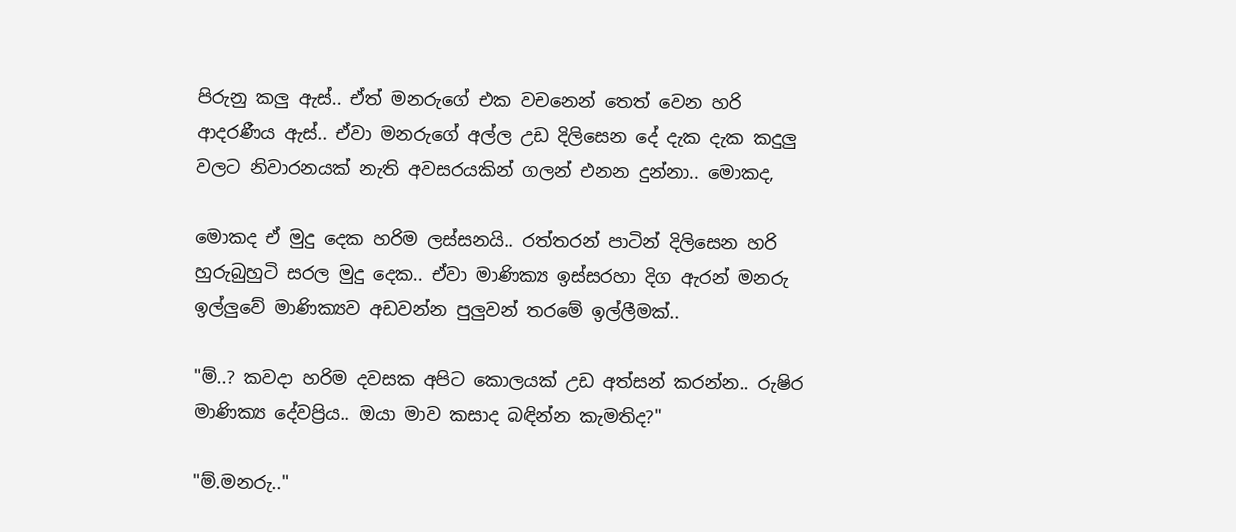පිරුනු කලු ඇස්.. ඒත් මනරුගේ එක වචනෙන් තෙත් වෙන හරි ආදරණීය ඇස්.. ඒවා මනරුගේ අල්ල උඩ දිලිසෙන දේ දැක දැක කදුලු වලට නිවාරනයක් නැති අවසරයකින් ගලන් එනන දුන්නා.. මොකද,

මොකද ඒ මුදු දෙක හරිම ලස්සනයි.. රත්තරන් පාටින් දිලිසෙන හරි හුරුබුහුටි සරල මුදු දෙක.. ඒවා මාණික්‍ය ඉස්සරහා දිග ඇරන් මනරු ඉල්ලුවේ මාණික්‍යව අඩවන්න පුලුවන් තරමේ ඉල්ලීමක්..

"ම්..? කවදා හරිම දවසක අපිට කොලයක් උඩ අත්සන් කරන්න.. රුෂිර මාණික්‍ය දේවප්‍රිය.. ඔයා මාව කසාද බඳින්න කැමතිද?"

"ම්.මනරු.."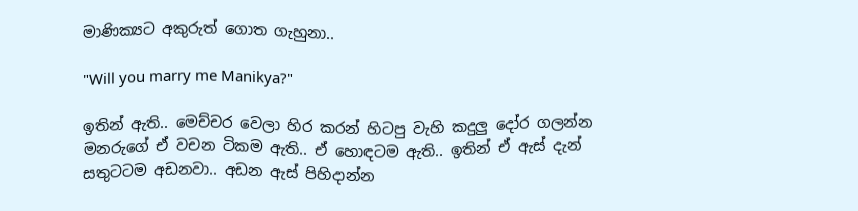මාණික්‍යට අකුරුත් ගොත ගැහුනා..

"Will you marry me Manikya?"

ඉතින් ඇති.. මෙච්චර වෙලා හිර කරන් හිටපු වැහි කදුලු දෝර ගලන්න මනරුගේ ඒ වචන ටිකම ඇති.. ඒ හොඳටම ඇති.. ඉතින් ඒ ඇස් දැන් සතුටටම අඩනවා.. අඩන ඇස් පිහිදාන්න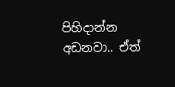පිහිදාන්න අඩනවා.. ඒත්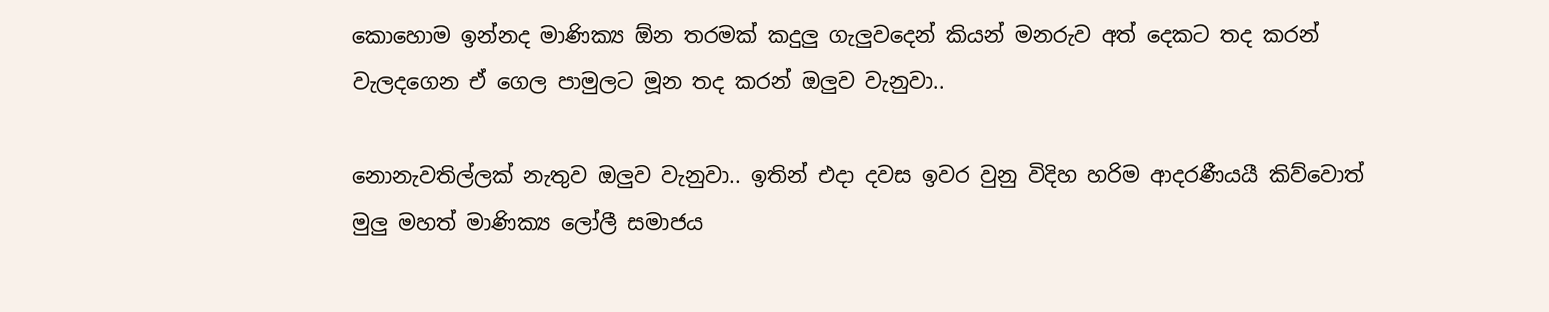කොහොම ඉන්නද මාණික්‍ය ඕන තරමක් කදුලු ගැලුවදෙන් කියන් මනරුව අත් දෙකට තද කරන් වැලදගෙන ඒ ගෙල පාමුලට මූන තද කරන් ඔලුව වැනුවා..

නොනැවතිල්ලක් නැතුව ඔලුව වැනුවා.. ඉතින් එදා දවස ඉවර වුනු විදිහ හරිම ආදරණීයයී කිව්වොත් මුලු මහත් මාණික්‍ය ලෝලී සමාජය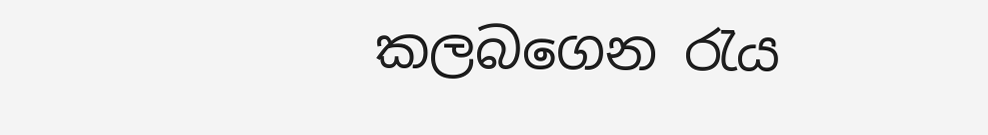කලබගෙන රැය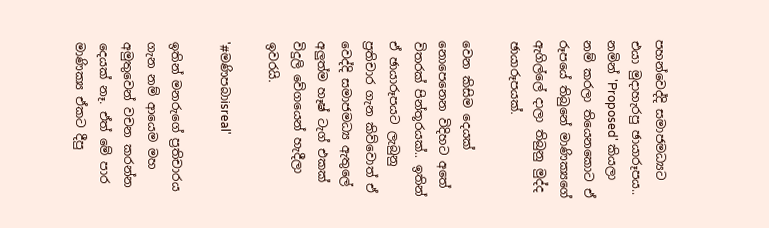පහන්වෙද්දි සමාජමධ්‍යට එයා මුදාහැරපු ඡායාරූපය.. නමින් 'Proposed' කියලා නම් කරලා තියෙනකොට ඒ රූපයේ තිබුනේ මාණික්‍යගේ ඇගිල්ලේ දාලා තිබුනු මුද්ද ඡායාරූපයක්.

වෙන කිසිම දෙයක් නොපෙනෙන විදිහට අතේ විතරක් පින්තූරයක්.. ඉතින් ඒ ඡායාරූපයට ලැබුනු ප්‍රතිචාර ගැන කිව්වොත් ඒ වෙද්දි සමාජමධ්‍ය ඇතුලේ අලුත්ම හෑෂ් ටැග් එකක් විදුලි වේගයෙන් හැදීලා ඉවරයි.

'#මණිපබාisreal'

ඉතින් මනරුගේ ප්‍රතිචාරය ගැන නම් ආයෙම මහ අමුතුවෙන් වචන කරන්න දෙයක් නෑ. ඒත් මේ පාර මාණික්‍ය ඒකට දීපු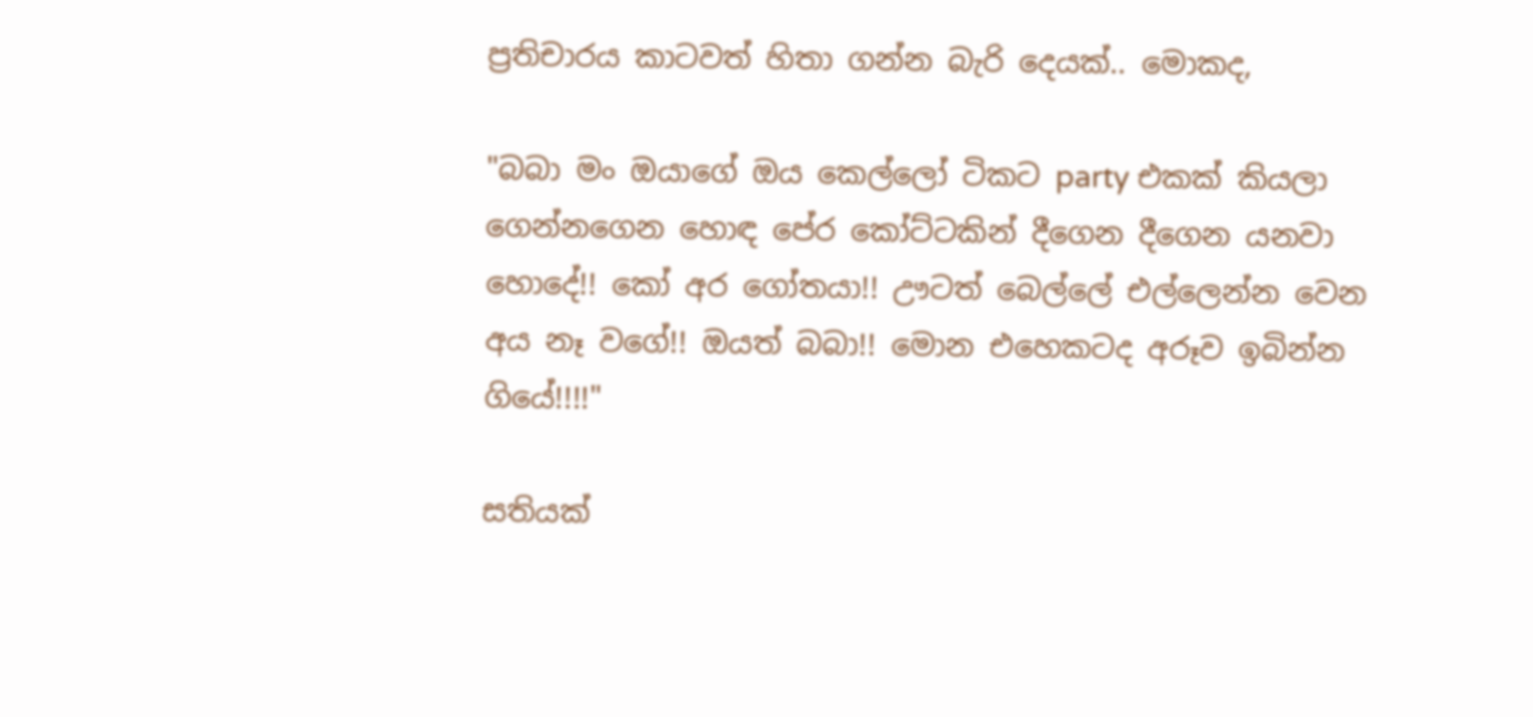ප්‍රතිචාරය කාටවත් හිතා ගන්න බැරි දෙයක්.. මොකද,

"බබා මං ඔයාගේ ඔය කෙල්ලෝ ටිකට party එකක් කියලා ගෙන්නගෙන හොඳ පේර කෝට්ටකින් දීගෙන දීගෙන යනවා හොදේ!! කෝ අර ගෝතයා!! ඌටත් බෙල්ලේ එල්ලෙන්න වෙන අය නෑ වගේ!! ඔයත් බබා!! මොන එහෙකටද අරූව ඉබින්න ගියේ!!!!"

සතියක්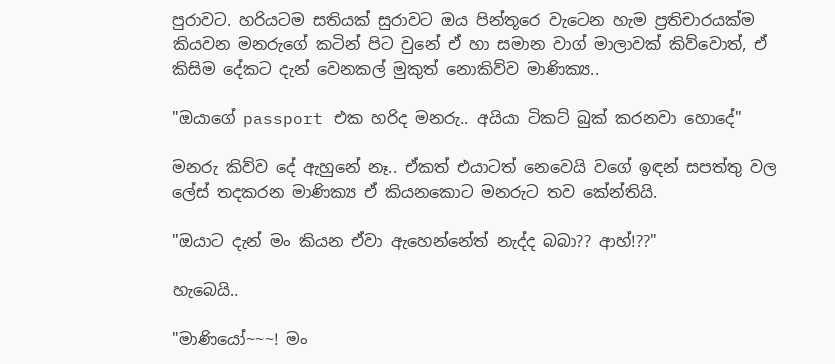පුරාවට. හරියටම සතියක් සුරාවට ඔය පින්තූරෙ වැටෙන හැම ප්‍රතිචාරයක්ම කියවන මනරුගේ කටින් පිට වුනේ ඒ හා සමාන වාග් මාලාවක් කිව්වොත්, ඒ කිසිම දේකට දැන් වෙනකල් මුකුත් නොකිව්ව මාණික්‍ය..

"ඔයාගේ passport එක හරිද මනරු.. අයියා ටිකට් බුක් කරනවා හොදේ"

මනරු කිව්ව දේ ඇහුනේ නෑ.. ඒකත් එයාටත් නෙවෙයි වගේ ඉඳන් සපත්තු වල ලේස් තදකරන මාණික්‍ය ඒ කියනකොට මනරුට තව කේන්තියි.

"ඔයාට දැන් මං කියන ඒවා ඇහෙන්නේත් නැද්ද බබා?? ආහ්!??"

හැබෙයි..

"මාණියෝ~~~! මං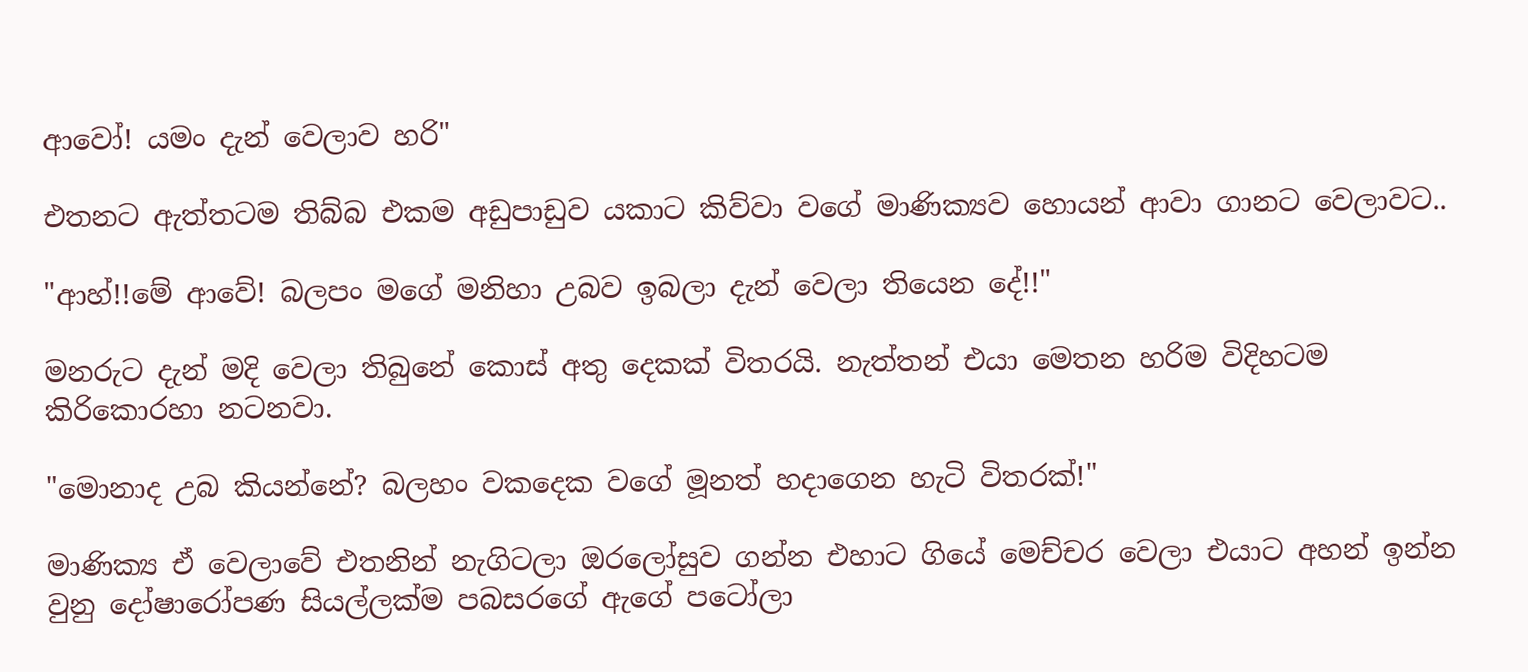ආවෝ! යමං දැන් වෙලාව හරි"

එතනට ඇත්තටම තිබ්බ එකම අඩුපාඩුව යකාට කිව්වා වගේ මාණික්‍යව හොයන් ආවා ගානට වෙලාවට..

"ආහ්!!මේ ආවේ! බලපං මගේ මනිහා උබව ඉබලා දැන් වෙලා තියෙන දේ!!"

මනරුට දැන් මදි වෙලා තිබුනේ කොස් අතු දෙකක් විතරයි. නැත්තන් එයා මෙතන හරිම විදිහටම කිරිකොරහා නටනවා.

"මොනාද උබ කියන්නේ? බලහං වකදෙක වගේ මූනත් හදාගෙන හැටි විතරක්!"

මාණික්‍ය ඒ වෙලාවේ එතනින් නැගිටලා ඔරලෝසුව ගන්න එහාට ගියේ මෙච්චර වෙලා එයාට අහන් ඉන්න වුනු දෝෂාරෝපණ සියල්ලක්‌ම පබසරගේ ඇගේ පටෝලා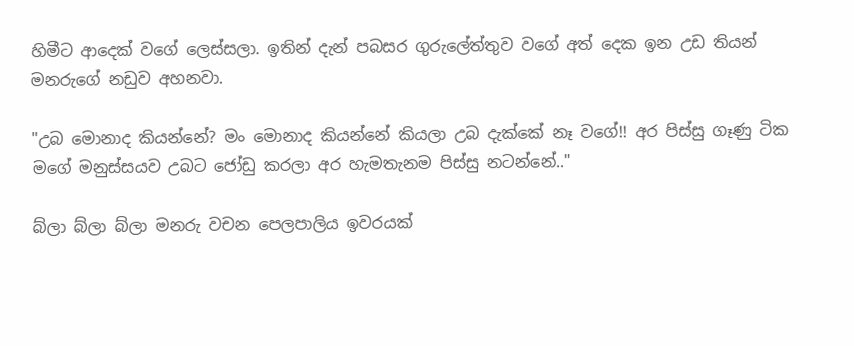හිමීට ආදෙක් වගේ ලෙස්සලා. ඉතින් දැන් පබසර ගුරුලේත්තුව වගේ අත් දෙක ඉන උඩ තියන් මනරුගේ නඩුව අහනවා.

"උබ මොනාද කියන්නේ? මං මොනාද කියන්නේ කියලා උබ දැක්කේ නෑ වගේ!! අර පිස්සු ගෑණු ටික මගේ මනුස්සයව උබට ජෝඩු කරලා අර හැමතැනම පිස්සු නටන්නේ.."

බ්ලා බ්ලා බ්ලා මනරු වචන පෙලපාලිය ඉවරයක්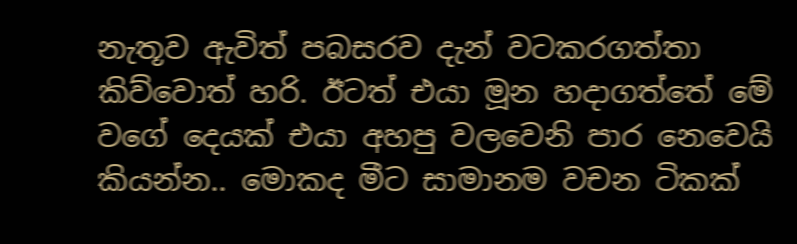නැතූව ඇවිත් පබසරව දැන් වටකරගත්තා කිව්වොත් හරි. ඊටත් එයා මූන හදාගත්තේ මේ වගේ දෙයක් එයා අහපු වලවෙනි පාර නෙවෙයි කියන්න.. මොකද මීට සාමානම වචන ටිකක්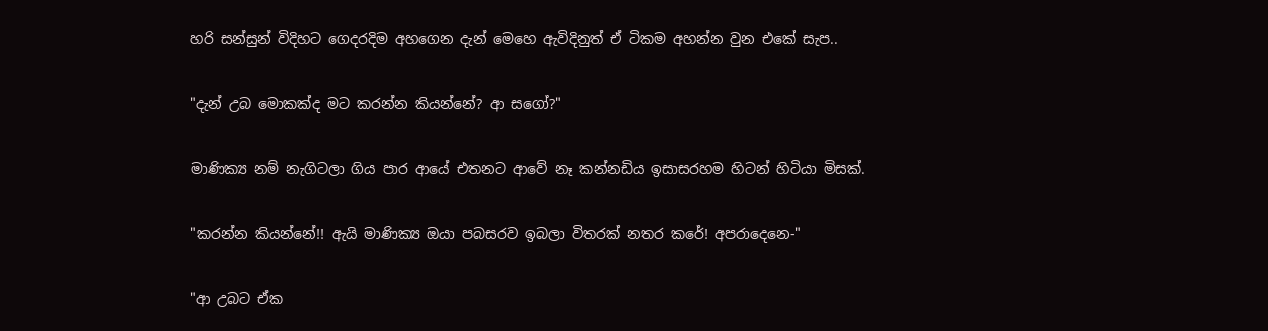හරි සන්සුන් විදිහට ගෙදරදිම අහගෙන දැන් මෙහෙ ඇවිදිනුත් ඒ ටිකම අහන්න වුන එකේ සැප..

"දැන් උබ මොකක්ද මට කරන්න කියන්නේ? ආ සගෝ?"

මාණික්‍ය නම් නැගිටලා ගිය පාර ආයේ එතනට ආවේ නෑ කන්නඩිය ඉසාසරහම හිටන් හිටියා මිසක්.

"කරන්න කියන්නේ!! ඇයි මාණික්‍ය ඔයා පබසරව ඉබලා විතරක් නතර කරේ! අපරාදෙනෙ-"

"ආ උබට ඒක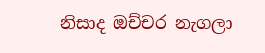නිසාද ඔච්චර නැගලා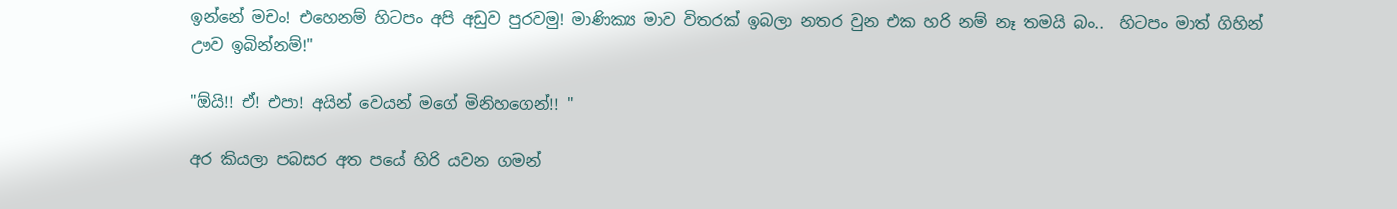ඉන්නේ මචං! එහෙනම් හිටපං අපි අඩුව පුරවමු! මාණික්‍ය මාව විතරක් ඉබලා නතර වුන එක හරි නම් නෑ තමයි බං..  හිටපං මාත් ගිහින් ඌව ඉබින්නම්!"

"ඕයි!! ඒ! එපා! අයින් වෙයන් මගේ මිනිහගෙන්!! "

අර කියලා පබසර අත පයේ හිරි යවන ගමන්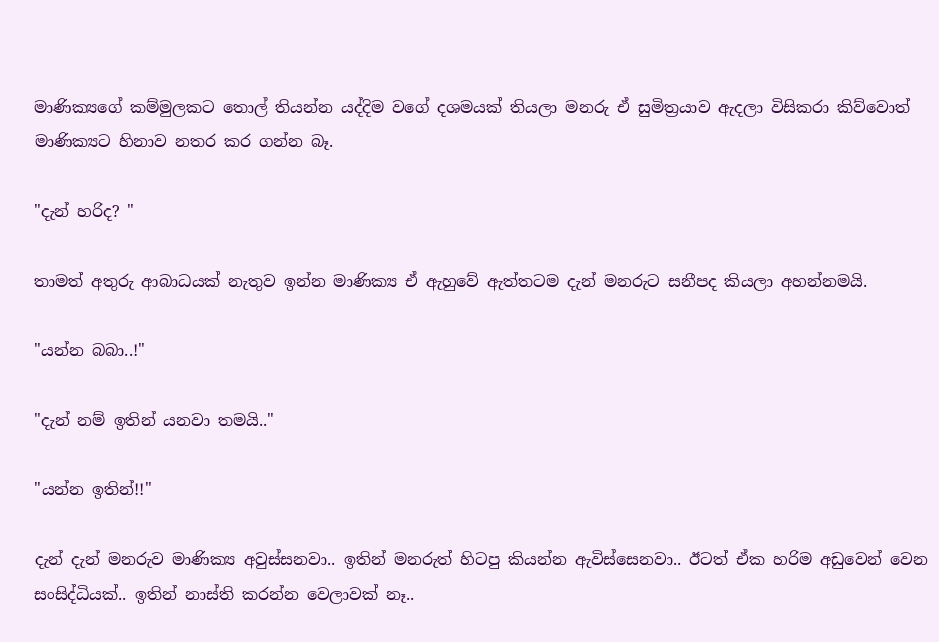මාණික්‍යගේ කම්මුලකට තොල් තියන්න යද්දිම වගේ දශමයක් තියලා මනරු ඒ සුමිත්‍රයාව ඇදලා විසිකරා කිව්වොත් මාණික්‍යට හිනාව නතර කර ගන්න බෑ.

"දැන් හරිද? "

තාමත් අතුරු ආබාධයක් නැතුව ඉන්න මාණික්‍ය ඒ ඇහුවේ ඇත්තටම දැන් මනරුට සනීපද කියලා අහන්නමයි.

"යන්න බබා..!"

"දැන් නම් ඉතින් යනවා තමයි.."

"යන්න ඉතින්!!"

දැන් දැන් මනරුව මාණික්‍ය අවුස්සනවා.. ඉතින් මනරුත් හිටපු කියන්න ඇවිස්සෙනවා.. ඊටත් ඒක හරිම අඩුවෙන් වෙන සංසිද්ධියක්.. ඉතින් නාස්ති කරන්න වෙලාවක් නෑ..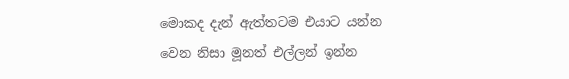මොකද දැන් ඇත්තටම එයාට යන්න වෙන නිසා මූනත් එල්ලන් ඉන්න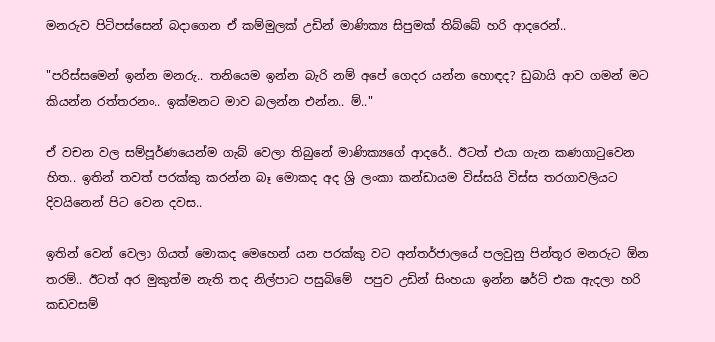මනරුව පිටිපස්සෙන් බදාගෙන ඒ කම්මුලක් උඩින් මාණික්‍ය සිපුමක් තිබ්බේ හරි ආදරෙන්..

"පරිස්සමෙන් ඉන්න මනරු.. තනියෙම ඉන්න බැරි නම් අපේ ගෙදර යන්න හොඳද? ඩුබායි ආව ගමන් මට කියන්න රත්තරනං.. ඉක්මනට මාව බලන්න එන්න.. ම්.."

ඒ වචන වල සම්පූර්ණයෙන්ම ගැබ් වෙලා තිබුනේ මාණික්‍යගේ ආදරේ.. ඊටත් එයා ගැන කණගාටුවෙන හිත.. ඉතින් තවත් පරක්කු කරන්න බෑ මොකද අද ශ්‍රි ලංකා කන්ඩායම විස්සයි විස්ස තරගාවලියට දිවයිනෙන් පිට වෙන දවස..

ඉතින් වෙන් වෙලා ගියත් මොකද මෙහෙන් යන පරක්කු වට අන්තර්ජාලයේ පලවුනු පින්තූර මනරුට ඕන තරම්.. ඊටත් අර මුකුත්ම නැති තද නිල්පාට පසුබිමේ  පපුව උඩින් සිංහයා ඉන්න ෂර්ට් එක ඇදලා හරි කඩවසම්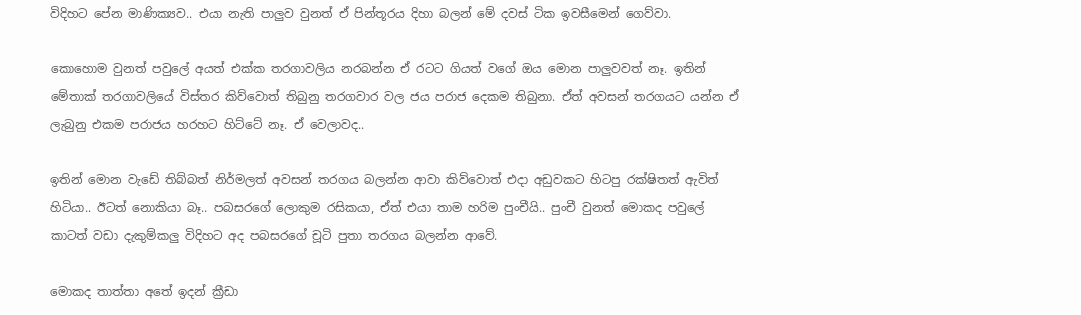විදිහට පේන මාණික්‍යව.. එයා නැති පාලුව වුනත් ඒ පින්තූරය දිහා බලන් මේ දවස් ටික ඉවසීමෙන් ගෙව්වා.

කොහොම වුනත් පවුලේ අයත් එක්ක තරගාවලිය නරබන්න ඒ රටට ගියත් වගේ ඔය මොන පාලුවවත් නෑ. ඉතින් මේතාක් තරගාවලියේ විස්තර කිව්වොත් තිබුනු තරගවාර වල ජය පරාජ දෙකම තිබුනා. ඒත් අවසන් තරගයට යන්න ඒ ලැබුනු එකම පරාජය හරහට හිට්ටේ නෑ. ඒ වෙලාවද..

ඉතින් මොන වැඩේ තිබ්බත් නිර්මලත් අවසන් තරගය බලන්න ආවා කිව්වොත් එදා අඩුවකට හිටපු රක්ෂිතත් ඇවිත් හිටියා.. ඊටත් නොකියා බෑ.. පබසරගේ ලොකුම රසිකයා, ඒත් එයා තාම හරිම පුංචීයි.. පුංචී වුනත් මොකද පවුලේ කාටත් වඩා දැකුම්කලු විදිහට අද පබසරගේ චූටි පුතා තරගය බලන්න ආවේ.

මොකද තාත්තා අතේ ඉදන් ක්‍රීඩා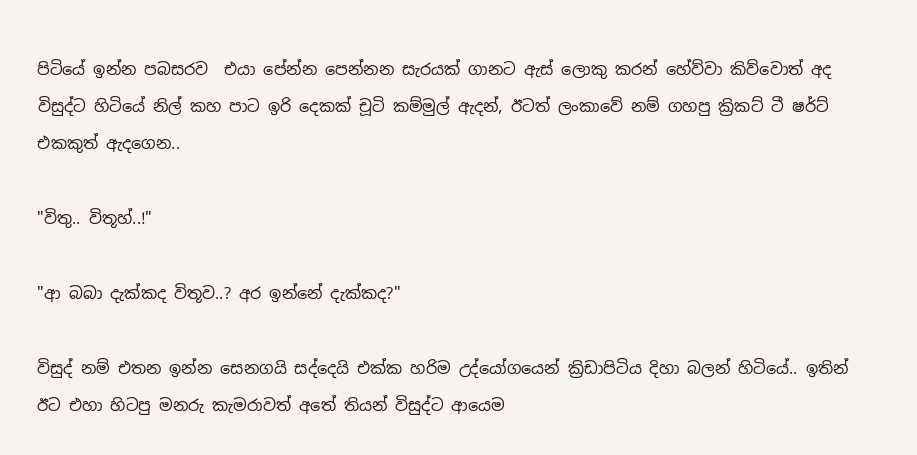පිටියේ ඉන්න පබසරව  එයා පේන්න පෙන්නන සැරයක් ගානට ඇස් ලොකු කරන් හේව්වා කිව්වොත් අද විසුද්ට හිටියේ නිල් කහ පාට ඉරි දෙකක් චූටි කම්මුල් ඇදන්, ඊටත් ලංකාවේ නම් ගහපු ක්‍රිකට් ටී ෂර්ට් එකකුත් ඇදගෙන..

"විතු.. විතූහ්..!"

"ආ බබා දැක්කද විතූව..? අර ඉන්නේ දැක්කද?"

විසුද් නම් එතන ඉන්න සෙනගයි සද්දෙයි එක්ක හරිම උද්යෝගයෙන් ක්‍රිඩාපිටිය දිහා බලන් හිටියේ.. ඉතින් ඊට එහා හිටපු මනරු කැමරාවත් අතේ තියන් විසුද්ට ආයෙම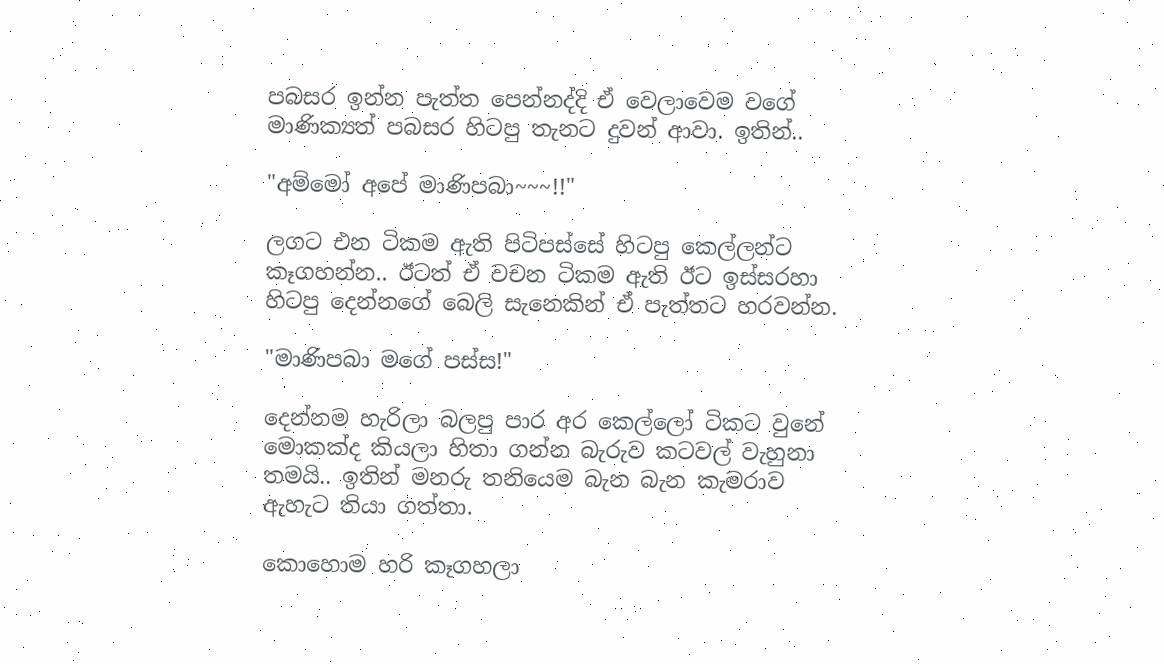පබසර ඉන්න පැත්ත පෙන්නද්දි ඒ වෙලාවෙම වගේ මාණික්‍යත් පබසර හිටපු තැනට දුවන් ආවා. ඉතින්..

"අම්මෝ අපේ මාණිපබා~~~!!"

ලගට එන ටිකම ඇති පිටිපස්සේ හිටපු කෙල්ලන්ට කෑගහන්න.. ඊටත් ඒ වචන ටිකම ඇති ඊට ඉස්සරහා හිටපු දෙන්නගේ බෙලි සැනෙකින් ඒ පැත්තට හරවන්න.

"මාණිපබා මගේ පස්ස!"

දෙන්නම හැරිලා බලපු පාර අර කෙල්ලෝ ටිකට වුනේ මොකක්ද කියලා හිතා ගන්න බැරුව කටවල් වැහුනා තමයි.. ඉතින් මනරු තනියෙම බැන බැන කැමරාව ඇහැට තියා ගත්තා.

කොහොම හරි කෑගහලා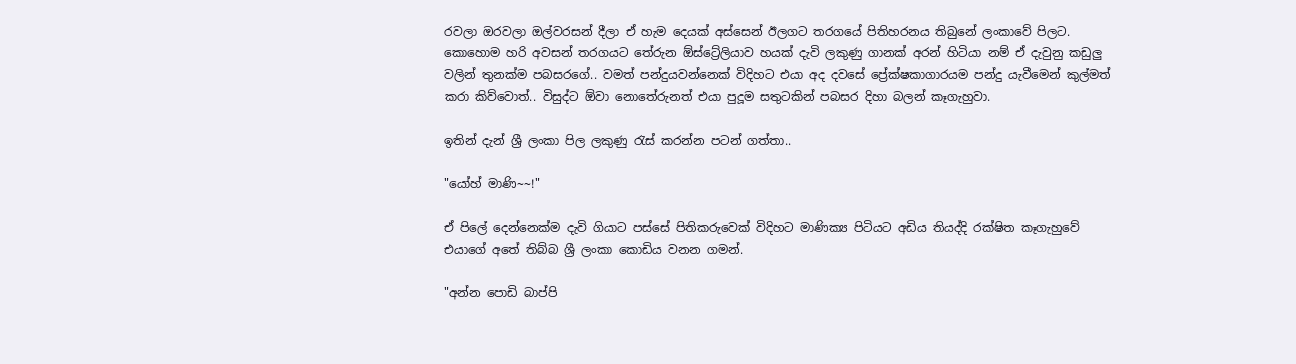රවලා ඔරවලා ඔල්වරසන් දීලා ඒ හැම දෙයක් අස්සෙන් ඊලගට තරගයේ පිතිහරනය තිබුනේ ලංකාවේ පිලට. කොහොම හරි අවසන් තරගයට තේරුන ඕස්ට්‍රේලියාව හයක් දැවි ලකුණු ගානක් අරන් හිටියා නම් ඒ දැවුනු කඩුලු වලින් තුනක්ම පබසරගේ.. වමත් පන්දුයවන්නෙක් විදිහට එයා අද දවසේ ප්‍රේක්ෂකාගාරයම පන්දු යැවීමෙන් කුල්මත් කරා කිව්වොත්.. විසුද්ට ඕවා නොතේරුනත් එයා පුදූම සතුටකින් පබසර දිහා බලන් කෑගැහුවා.

ඉතින් දැන් ශ්‍රී ලංකා පිල ලකුණු රැස් කරන්න පටන් ගත්තා..

"යෝහ් මාණි~~!"

ඒ පිලේ දෙන්නෙක්ම දැවි ගියාට පස්සේ පිතිකරුවෙක් විදිහට මාණික්‍ය පිටියට අඩිය තියද්දි රක්ෂිත කෑගැහුවේ එයාගේ අතේ තිබ්බ ශ්‍රී ලංකා කොඩිය වනන ගමන්.

"අන්න පොඩි බාප්පි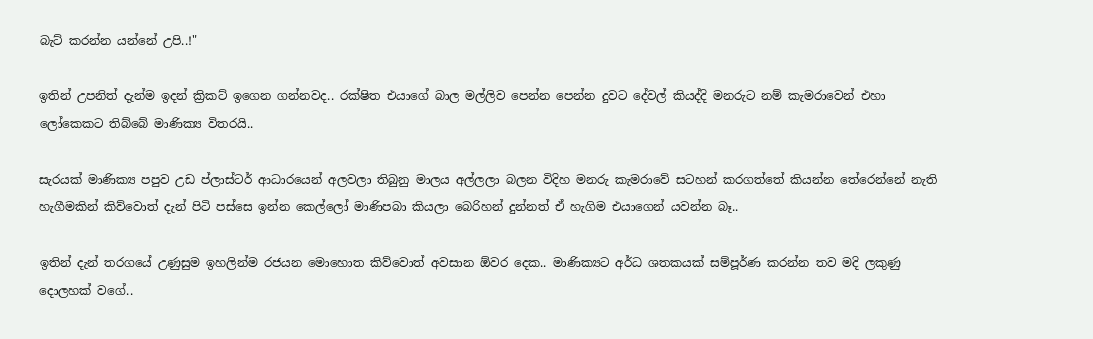බැට් කරන්න යන්නේ උපි..!"

ඉතින් උපනිත් දැන්ම ඉදන් ක්‍රිකට් ඉගෙන ගන්නවද.. රක්ෂිත එයාගේ බාල මල්ලිව පෙන්න පෙන්න දුවට දේවල් කියද්දි මනරුට නම් කැමරාවෙන් එහා ලෝකෙකට තිබ්බේ මාණික්‍ය විතරයි..

සැරයක් මාණික්‍ය පපුව උඩ ප්ලාස්ටර් ආධාරයෙන් අලවලා තිබුනු මාලය අල්ලලා බලන විදිහ මනරු කැමරාවේ සටහන් කරගත්තේ කියන්න තේරෙන්නේ නැති හැගීමකින් කිව්වොත් දැන් පිටි පස්සෙ ඉන්න කෙල්ලෝ මාණිපබා කියලා බෙරිහන් දුන්නත් ඒ හැගිම එයාගෙන් යවන්න බෑ..

ඉතින් දැන් තරගයේ උණුසුම ඉහලින්ම රජයන මොහොත කිව්වොත් අවසාන ඕවර දෙක.. මාණික්‍යට අර්ධ ශතකයක් සම්පූර්ණ කරන්න තව මදි ලකුණු දොලහක් වගේ..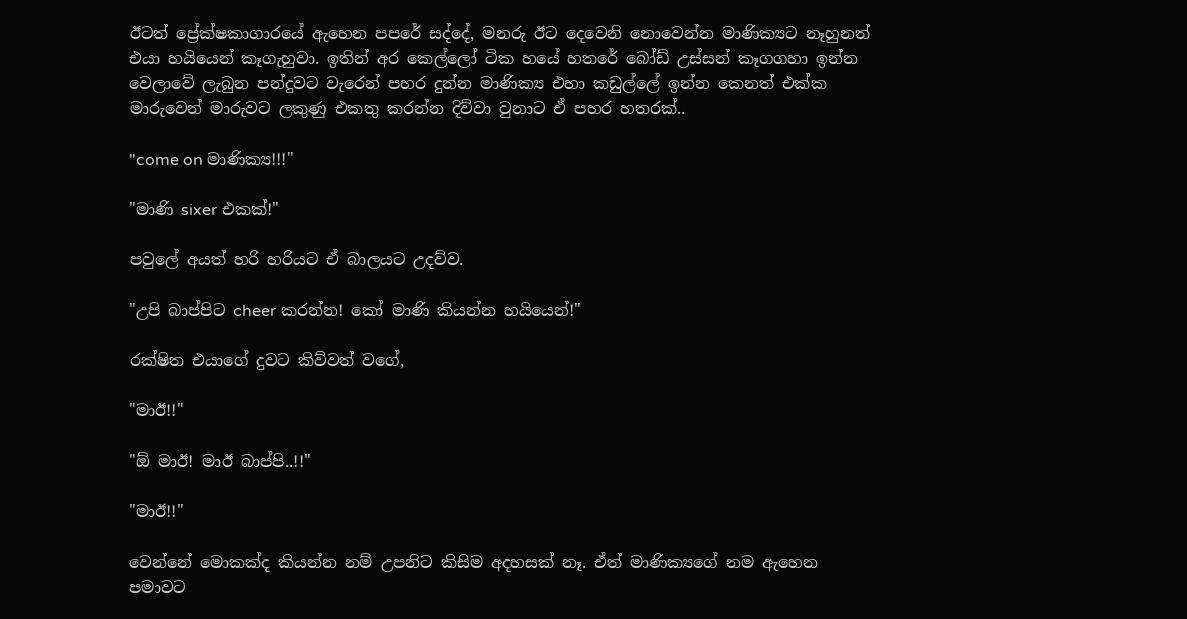ඊටත් ප්‍රේක්ෂකාගාරයේ ඇහෙන පපරේ සද්දේ, මනරු ඊට දෙවෙනි නොවෙන්න මාණික්‍යට නෑහුනත් එයා හයියෙන් කෑගැහුවා. ඉතින් අර කෙල්ලෝ ටික හයේ හතරේ බෝඩ් උස්සන් කෑගගහා ඉන්න වෙලාවේ ලැබුන පන්දුවට වැරෙන් පහර දුන්න මාණික්‍ය එහා කඩුල්ලේ ඉන්න කෙනත් එක්ක මාරුවෙන් මාරුවට ලකුණු එකතු කරන්න දිව්වා වුනාට ඒ පහර හතරක්..

"come on මාණික්‍ය!!!"

"මාණි sixer එකක්!"

පවුලේ අයත් හරි හරියට ඒ බාලයට උදව්ව.

"උපි බාප්පිට cheer කරන්න! කෝ මාණි කියන්න හයියෙන්!"

රක්ෂිත එයාගේ දුවට කිව්වත් වගේ,

"මාඊ!!"

"ඕ මාඊ! මාඊ බාප්පි..!!"

"මාඊ!!"

වෙන්නේ මොකක්ද කියන්න නම් උපනිට කිසිම අදහසක් නෑ. ඒත් මාණික්‍යගේ නම ඇහෙන පමාවට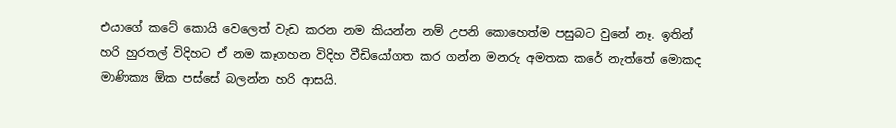එයාගේ කටේ කොයි වෙලෙත් වැඩ කරන නම කියන්න නම් උපනි කොහෙත්ම පසුබට වුනේ නෑ. ඉතින් හරි හුරතල් විදිහට ඒ නම කෑගහන විදිහ වීඩියෝගත කර ගන්න මනරු අමතක කරේ නැත්තේ මොකද මාණික්‍ය ඕක පස්සේ බලන්න හරි ආසයි.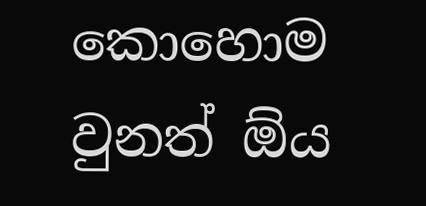කොහොම වුනත් ඕය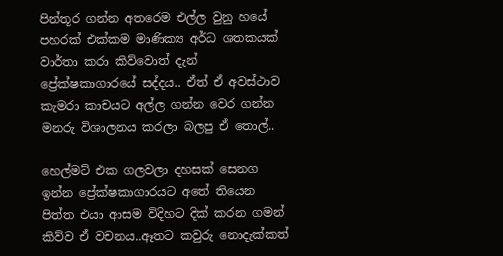පින්තූර ගන්න අතරෙම එල්ල වුනු හයේ පහරක් එක්කම මාණික්‍ය අර්ධ ශතකයක් වාර්තා කරා කිව්වොත් දැන් ප්‍රේක්ෂකාගාරයේ සද්දය.. ඒත් ඒ අවස්ථාව කැමරා කාචයට අල්ල ගන්න වෙර ගන්න මනරු විශාලනය කරලා බලපු ඒ තොල්..

හෙල්මට් එක ගලවලා දහසක් සෙනග ඉන්න ප්‍රේක්ෂකාගාරයට අතේ තියෙන පිත්ත එයා ආසම විදිහට දික් කරන ගමන් කිව්ව ඒ වචනය..ඈතට කවුරු නොදැක්කත්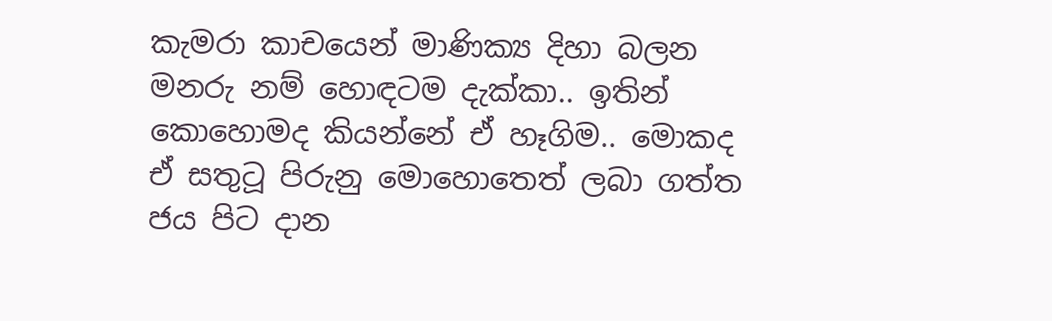කැමරා කාචයෙන් මාණික්‍ය දිහා බලන මනරු නම් හොඳටම දැක්කා.. ඉතින් කොහොමද කියන්නේ ඒ හෑගිම.. මොකද ඒ සතුටූ පිරුනු මොහොතෙත් ලබා ගත්ත ජය පිට දාන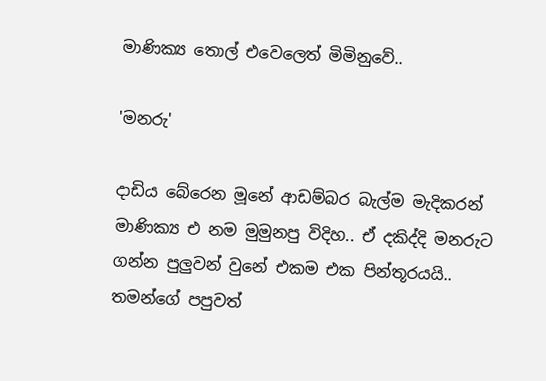මාණික්‍ය තොල් එවෙලෙත් මිමිනුවේ..

'මනරු'

දාඩිය බේරෙන මූනේ ආඩම්බර බැල්ම මැදිකරන් මාණික්‍ය එ නම මුමුනපු විදිහ.. ඒ දකිද්දි මනරුට ගන්න පුලුවන් වුනේ එකම එක පින්තූරයයි.. තමන්ගේ පපුවත්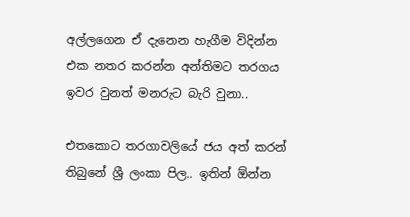අල්ලගෙන ඒ දැනෙන හැගීම විදින්න එක නතර කරන්න අන්තිමට තරගය ඉවර වුනත් මනරුට බැරි වුනා..

එතකොට තරගාවලියේ ජය අත් කරන් තිබුනේ ශ්‍රී ලංකා පිල.. ඉතින් ඕන්න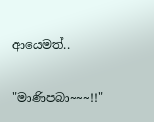ආයෙමත්..

"මාණිපබා~~~!!"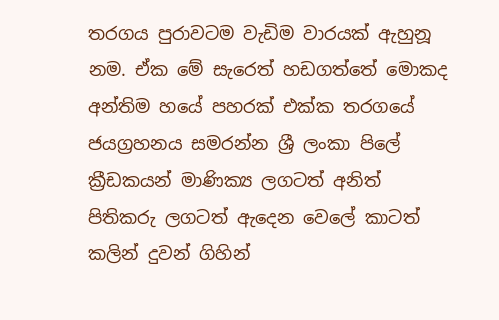තරගය පුරාවටම වැඩිම වාරයක් ඇහුනූ නම. ඒක මේ සැරෙත් හඩගත්තේ මොකද අන්තිම හයේ පහරක් එක්ක තරගයේ ජයග්‍රහනය සමරන්න ශ්‍රී ලංකා පිලේ ක්‍රීඩකයන් මාණික්‍ය ලගටත් අනිත් පිතිකරු ලගටත් ඇදෙන වෙලේ කාටත් කලින් දුවන් ගිහින්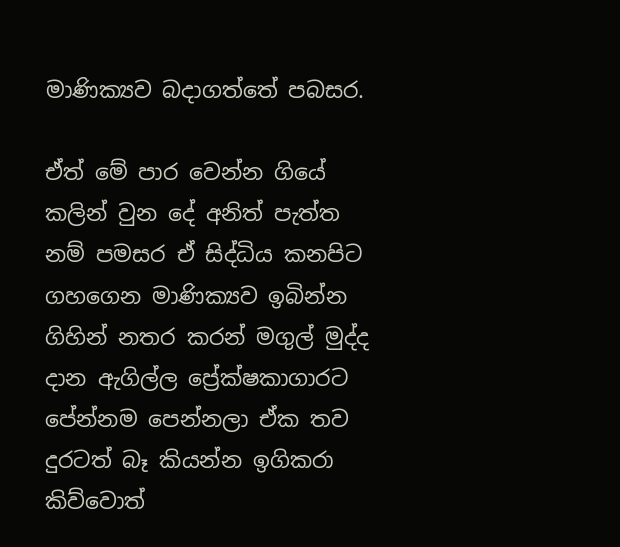මාණික්‍යව බදාගත්තේ පබසර.

ඒත් මේ පාර වෙන්න ගියේ කලින් වුන දේ අනිත් පැත්ත නම් පමසර ඒ සිද්ධිය කනපිට ගහගෙන මාණික්‍යව ඉබින්න ගිහින් නතර කරන් මගුල් මුද්ද දාන ඇගිල්ල ප්‍රේක්ෂකාගාරට පේන්නම පෙන්නලා ඒක තව දුරටත් බෑ කියන්න ඉගිකරා කිව්වොත්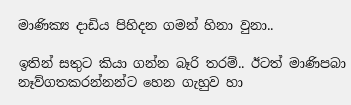මාණික්‍ය දාඩිය පිහිදන ගමන් හිනා වුනා..

ඉතින් සතුට කියා ගන්න බෑරි තරම්.. ඊටත් මාණිපබා නෑව්ගතකරන්නන්ට හෙන ගැහුව හා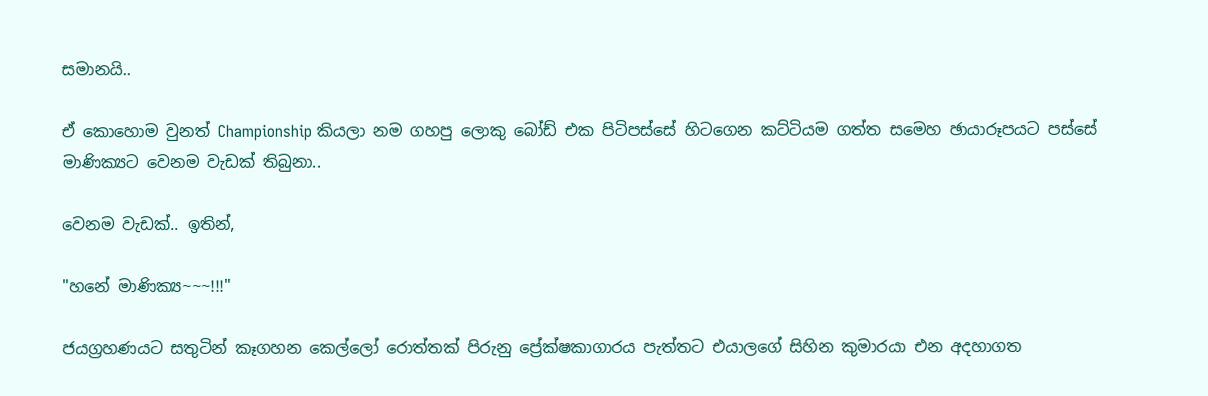සමානයි..

ඒ කොහොම වුනත් Championship කියලා නම ගහපු ලොකු බෝඩ් එක පිටිපස්සේ හිටගෙන කට්ටියම ගත්ත සමෙහ ඡායාරූපයට පස්සේ මාණික්‍යට වෙනම වැඩක් තිබුනා..

වෙනම වැඩක්.. ඉතින්,

"හනේ මාණික්‍ය~~~!!!"

ජයග්‍රහණයට සතුටින් කෑගහන කෙල්ලෝ රොත්තක් පිරුනු ප්‍රේක්ෂකාගාරය පැත්තට එයාලගේ සිහින කුමාරයා එන අදහාගත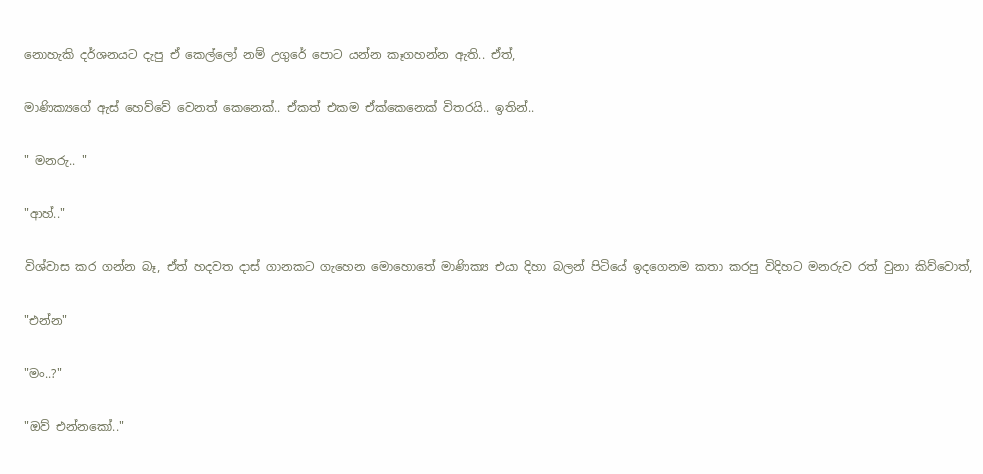නොහැකි දර්ශනයට දැපු ඒ කෙල්ලෝ නම් උගුරේ පොට යන්න කෑගහන්න ඇති.. ඒත්,

මාණික්‍යගේ ඇස් හෙව්වේ වෙනත් කෙනෙක්.. ඒකත් එකම ඒක්කෙනෙක් විතරයි.. ඉතින්..

" මනරු.. "

"ආහ්.."

විශ්වාස කර ගන්න බෑ, ඒත් හදවත දාස් ගානකට ගැහෙන මොහොතේ මාණික්‍ය එයා දිහා බලන් පිටියේ ඉදගෙනම කතා කරපු විදිහට මනරුව රත් වුනා කිව්වොත්,

"එන්න"

"මං..?"

"ඔව් එන්නකෝ.."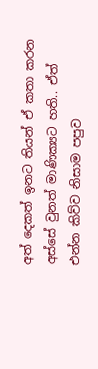අත් දෙකත් ඉනට තියන් ඒ කතා කරන අස්සේ වුනත් මාණික්‍යට හති.. ඒත් එන්න කිව්ව නිසාම පපුව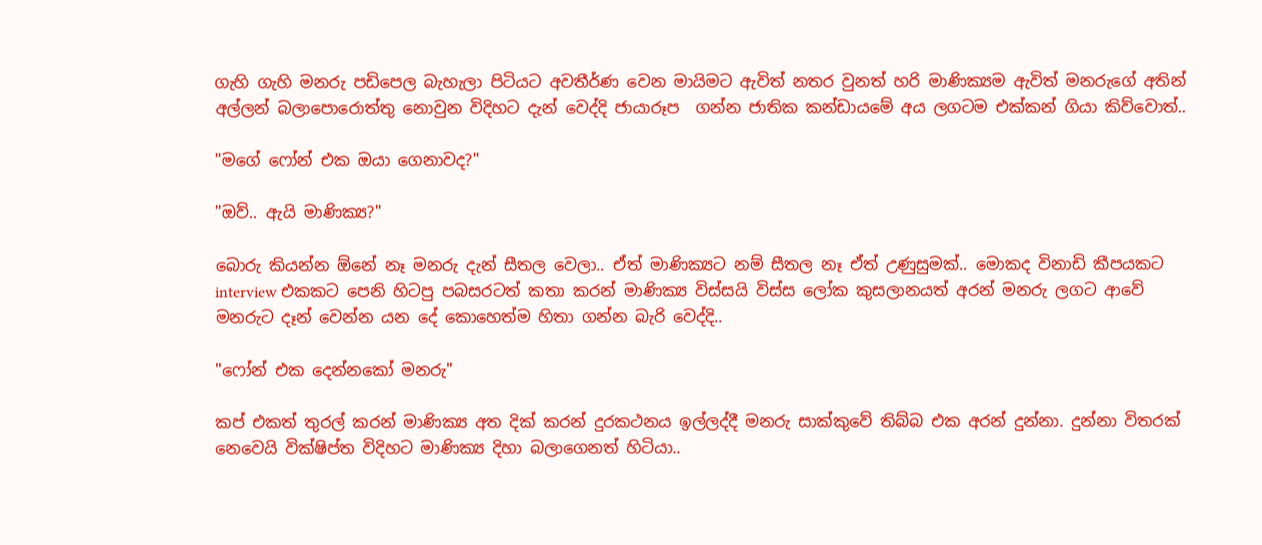ගැහි ගැහි මනරු පඩිපෙල බැහැලා පිටියට අවතීර්ණ වෙන මායිමට ඇවිත් නතර වුනත් හරි මාණික්‍යම ඇවිත් මනරුගේ අතින් අල්ලන් බලාපොරොත්තු නොවුන විදිහට දැන් වෙද්දි ජායාරූප  ගන්න ජාතික කන්ඩායමේ අය ලගටම එක්කන් ගියා කිව්වොත්..

"මගේ ෆෝන් එක ඔයා ගෙනාවද?"

"ඔව්.. ඇයි මාණික්‍ය?"

බොරු කියන්න ඕනේ නෑ මනරු දැන් සීතල වෙලා.. ඒත් මාණික්‍යට නම් සීතල නෑ ඒත් උණුසුමක්.. මොකද විනාඩි කීපයකට interview එකකට පෙනි හිටපු පබසරටත් කතා කරන් මාණික්‍ය විස්සයි විස්ස ලෝක කුසලානයත් අරන් මනරු ලගට ආවේ මනරුට දෑන් වෙන්න යන දේ කොහෙත්ම හිතා ගන්න බැරි වෙද්දි..

"ෆෝන් එක දෙන්නකෝ මනරු"

කප් එකත් තුරල් කරන් මාණික්‍ය අත දික් කරන් දුරකථනය ඉල්ලද්දී මනරු සාක්කුවේ තිබ්බ එක අරන් දුන්නා. දුන්නා විතරක් නෙවෙයි වික්ෂිප්ත විදිහට මාණික්‍ය දිහා බලාගෙනත් හිටියා..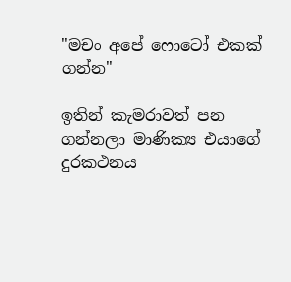"මචං අපේ ෆොටෝ එකක් ගන්න"

ඉතින් කැමරාවත් පන ගන්නලා මාණික්‍ය එයාගේ දුරකථනය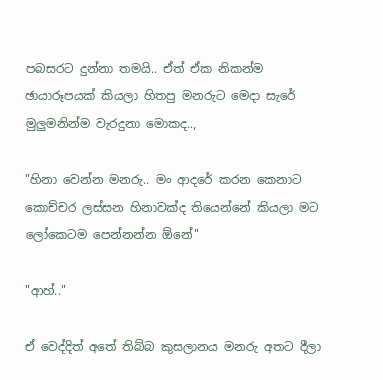පබසරට දුන්නා තමයි.. ඒත් ඒක නිකන්ම ඡායාරූපයක් කියලා හිතපු මනරුට මෙදා සැරේ මුලුමනින්ම වැරදුනා මොකද..,

"හිනා වෙන්න මනරු.. මං ආදරේ කරන කෙනාට කොච්චර ලස්සන හිනාවක්ද තියෙන්නේ කියලා මට ලෝකෙටම පෙන්නන්න ඕනේ"

"ආහ්.."

ඒ වෙද්දිත් අතේ තිබ්බ කුසලානය මනරු අතට දීලා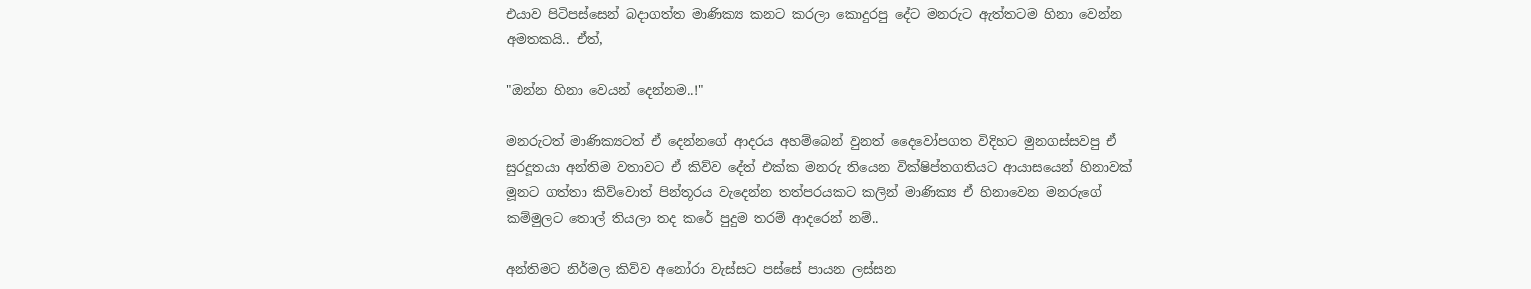එයාව පිටිපස්සෙන් බදාගත්ත මාණික්‍ය කනට කරලා කොදුරපු දේට මනරුට ඇත්තටම හිනා වෙන්න අමතකයි.. ඒත්,

"ඔන්න හිනා වෙයන් දෙන්නම..!"

මනරුටත් මාණික්‍යටත් ඒ දෙන්නගේ ආදරය අහම්බෙන් වුනත් දෛවෝපගත විදිහට මුනගස්සවපු ඒ සුරදූතයා අන්තිම වතාවට ඒ කිව්ව දේත් එක්ක මනරු තියෙන වික්ෂිප්තගතියට ආයාසයෙන් හිනාවක් මූනට ගත්තා කිව්වොත් පින්තූරය වැදෙන්න තත්පරයකට කලින් මාණික්‍ය ඒ හිනාවෙන මනරුගේ කම්මුලට තොල් තියලා තද කරේ පුදුම තරම් ආදරෙන් නම්..

අන්තිමට නිර්මල කිව්ව අනෝරා වැස්සට පස්සේ පායන ලස්සන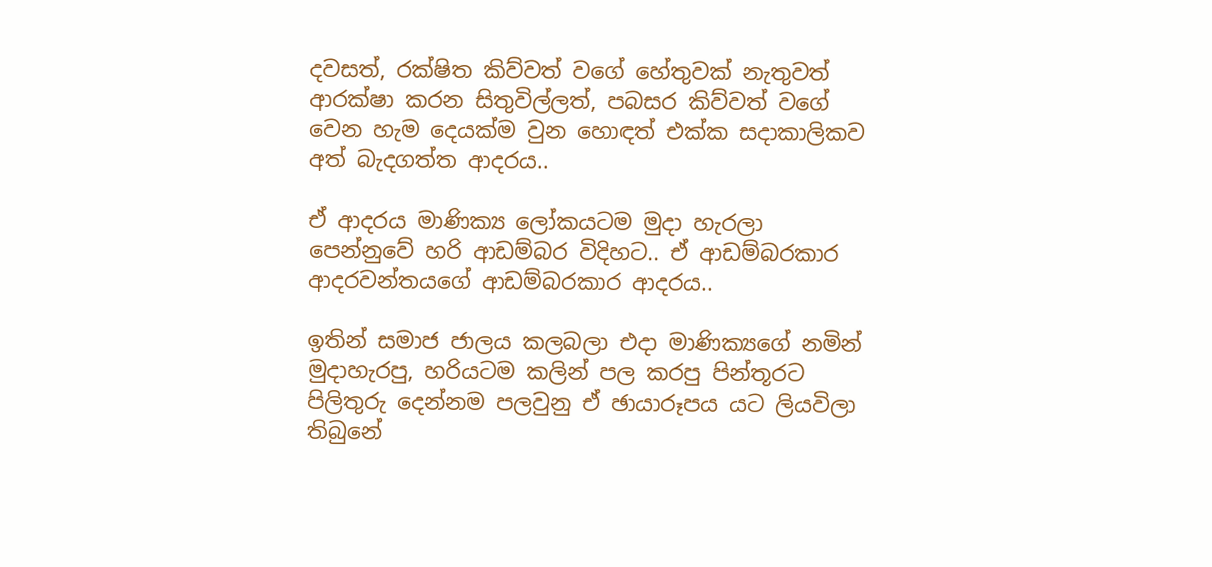දවසත්, රක්ෂිත කිව්වත් වගේ හේතුවක් නැතුවත් ආරක්ෂා කරන සිතුවිල්ලත්, පබසර කිව්වත් වගේ වෙන හැම දෙයක්ම වුන හොඳත් එක්ක සදාකාලිකව අත් බැදගත්ත ආදරය..

ඒ ආදරය මාණික්‍ය ලෝකයටම මුදා හැරලා පෙන්නුවේ හරි ආඩම්බර විදිහට.. ඒ ආඩම්බරකාර ආදරවන්තයගේ ආඩම්බරකාර ආදරය..

ඉතින් සමාජ ජාලය කලබලා එදා මාණික්‍යගේ නමින් මුදාහැරපු, හරියටම කලින් පල කරපු පින්තූරට පිලිතුරු දෙන්නම පලවුනු ඒ ඡායාරූපය යට ලියවිලා තිබුනේ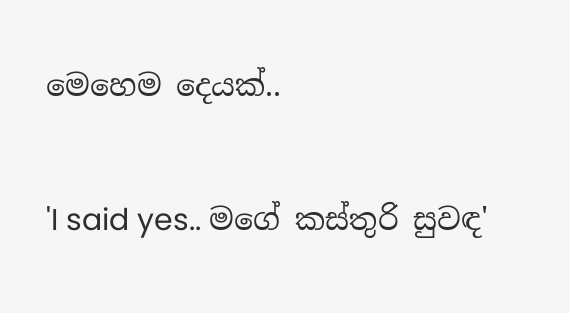මෙහෙම දෙයක්..

'I said yes.. මගේ කස්තුරි සුවඳ'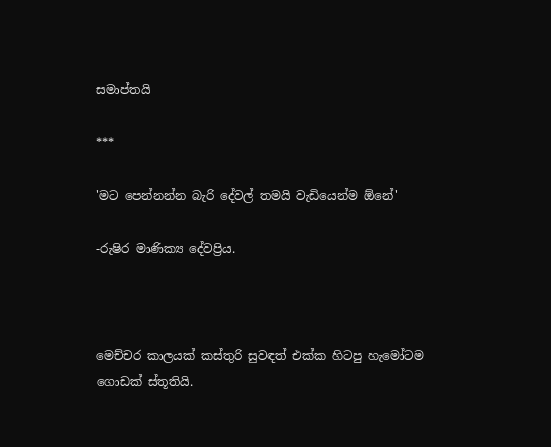සමාප්තයි

***

'මට පෙන්නන්න බැරි දේවල් තමයි වැඩියෙන්ම ඕනේ'

-රුෂිර මාණික්‍ය දේවප්‍රිය.



මෙච්චර කාලයක් කස්තුරි සුවඳත් එක්ක හිටපු හැමෝටම ගොඩක් ස්තූතියි.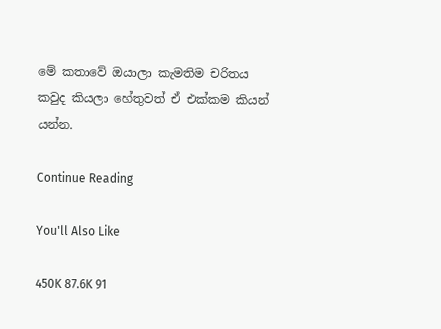මේ කතාවේ ඔයාලා කැමතිම චරිතය කවුද කියලා හේතුවත් ඒ එක්කම කියන් යන්න.

Continue Reading

You'll Also Like

450K 87.6K 91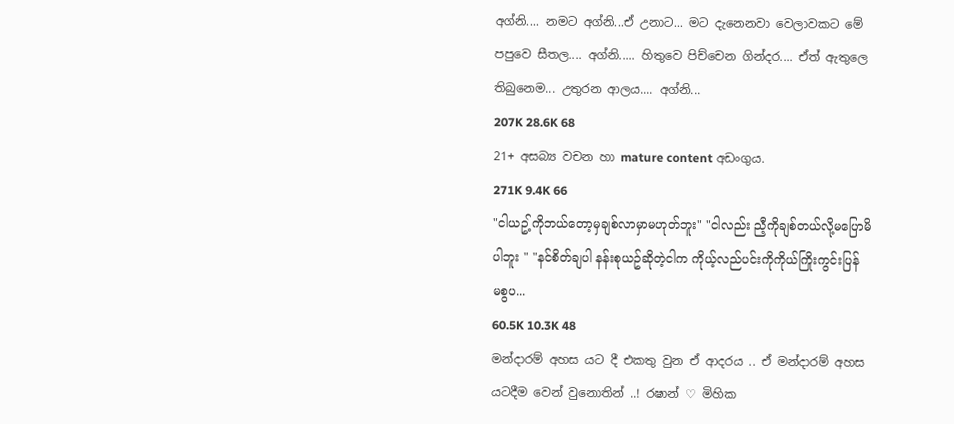අග්නි.... නමට අග්නි...ඒ උනාට... මට දැනෙනවා වෙලාවකට මේ පපුවෙ සීතල.... අග්නි..... හිතුවෙ පිච්චෙන ගින්දර.... ඒත් ඇතුලෙ තිබුනෙම... උතුරන ආලය.... අග්නි...
207K 28.6K 68
21+ අසබ්‍ය වචන හා mature content අඩංගුය.
271K 9.4K 66
"ငါယဥ့်ကိုဘယ်တော့မှချစ်လာမှာမဟုတ်ဘူး" "ငါလည်း ညီ့ကိုချစ်တယ်လို့မပြောမိပါဘူး " "နင်စိတ်ချပါ နန်းစုယဥ်ဆိုတဲ့ငါက ကိုယ့်လည်ပင်းကိုကိုယ်ကြိုးကွင်းပြန်မစွပ...
60.5K 10.3K 48
මන්දාරම් අහස යට දී එකතු වුන ඒ ආදරය .. ඒ මන්දාරම් අහස යටදීම වෙන් වුනොතින් ..! රෂාන් ♡ මිහික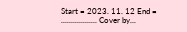Start = 2023. 11. 12 End = .................. Cover by...